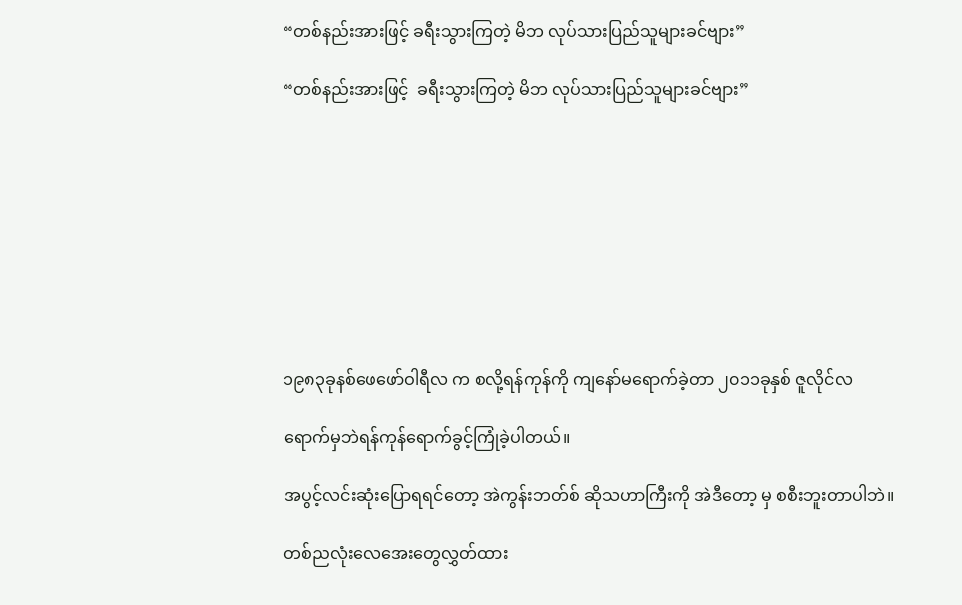“တစ်နည်းအားဖြင့် ခရီးသွားကြတဲ့ မိဘ လုပ်သားပြည်သူများခင်ဗျား”

“တစ်နည်းအားဖြင့်  ခရီးသွားကြတဲ့ မိဘ လုပ်သားပြည်သူများခင်ဗျား”









၁၉၈၃ခုနစ်ဖေဖော်ဝါရီလ က စလို့ရန်ကုန်ကို ကျနော်မရောက်ခဲ့တာ ၂၀၁၁ခုနှစ် ဇူလိုင်လ

ရောက်မှဘဲရန်ကုန်ရောက်ခွင့်ကြုံခဲ့ပါတယ်။

အပွင့်လင်းဆုံးပြောရရင်တော့ အဲကွန်းဘတ်စ် ဆိုသဟာကြီးကို အဲဒီတော့ မှ စစီးဘူးတာပါဘဲ။

တစ်ညလုံးလေအေးတွေလွှတ်ထား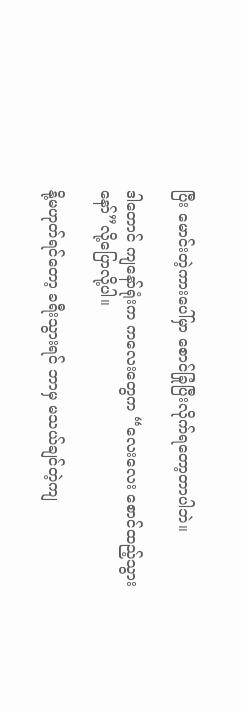ပြီး မောင်းတဲ့ကားပေါ်မှာ စောင်ခြုံပြီးလိုက်ရတော့တာပါဘဲ။

ဒါတောင် ကျနော်ရုံးက ကလေးတွေက “လေးလေး စောင်ထည့်သွားနော်”လို့ပြောလို့ပါ။

နို့မဟုတ်ရင်တော့ ခရီးသွားရင် ဘာမှ မသယ်ချင်တဲ့ကျ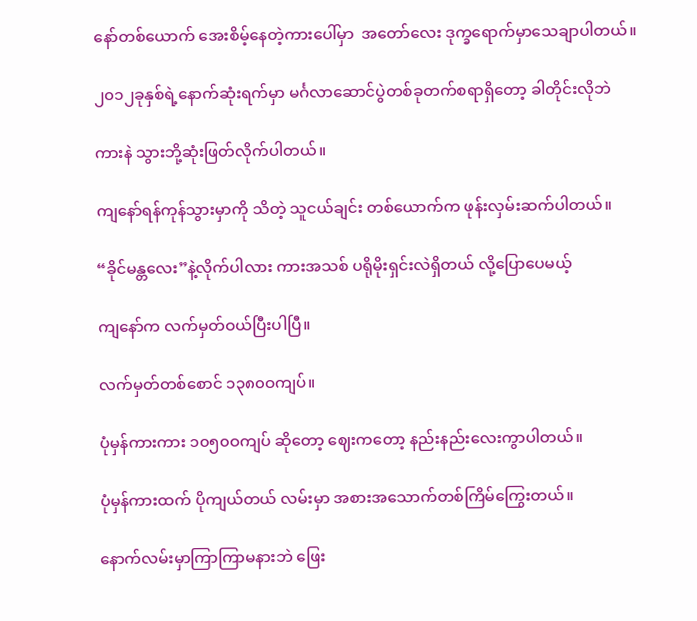နော်တစ်ယောက် အေးစိမ့်နေတဲ့ကားပေါ်မှာ  အတော်လေး ဒုက္ခရောက်မှာသေချာပါတယ်။

၂၀၁၂ခုနှစ်ရဲ့နောက်ဆုံးရက်မှာ မင်္ဂလာဆောင်ပွဲတစ်ခုတက်စရာရှိတော့ ခါတိုင်းလိုဘဲ

ကားနဲ သွားဘို့ဆုံးဖြတ်လိုက်ပါတယ်။

ကျနော်ရန်ကုန်သွားမှာကို သိတဲ့ သူငယ်ချင်း တစ်ယောက်က ဖုန်းလှမ်းဆက်ပါတယ်။

“ခိုင်မန္တလေး”နဲ့လိုက်ပါလား ကားအသစ် ပရိုမိုးရှင်းလဲရှိတယ် လို့ပြောပေမယ့်

ကျနော်က လက်မှတ်ဝယ်ပြီးပါပြီ။

လက်မှတ်တစ်စောင် ၁၃၈၀ဝကျပ်။

ပုံမှန်ကားကား ၁၀၅၀ဝကျပ် ဆိုတော့ ဈေးကတော့ နည်းနည်းလေးကွာပါတယ်။

ပုံမှန်ကားထက် ပိုကျယ်တယ် လမ်းမှာ အစားအသောက်တစ်ကြိမ်ကြွေးတယ်။

နောက်လမ်းမှာကြာကြာမနားဘဲ ဖြေး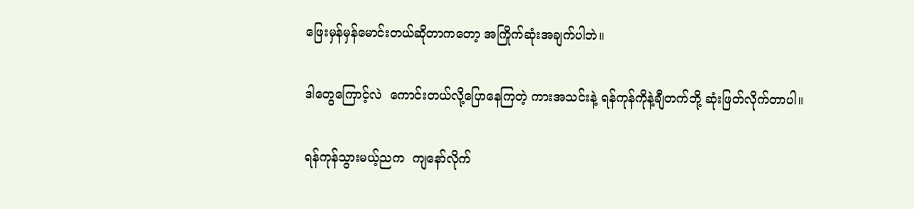ဖြေးမှန်မှန်မောင်းတယ်ဆိုတာကတော့ အကြိုက်ဆုံးအချက်ပါဘဲ။

ဒါတွေကြောင့်လဲ  ကောင်းတယ်လို့ပြောနေကြတဲ့ ကားအသင်းနဲ့ ရန်ကုန်ကိုနဲ့ချီတက်ဘို့ ဆုံးဖြတ်လိုက်တာပါ။

ရန်ကုန်သွားမယ့်ညက  ကျနော်လိုက်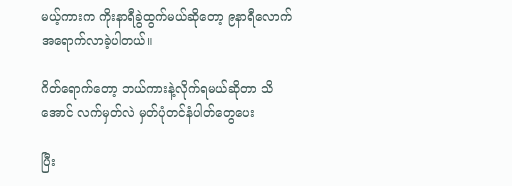မယ့်ကားက ကိုးနာရီခွဲထွက်မယ်ဆိုတော့ ၉နာရီလောက်အရောက်လာခဲ့ပါတယ်။

ဂိတ်ရောက်တော့ ဘယ်ကားနဲ့လိုက်ရမယ်ဆိုတာ သိအောင် လက်မှတ်လဲ မှတ်ပုံတင်နံပါတ်တွေပေး

ပြီး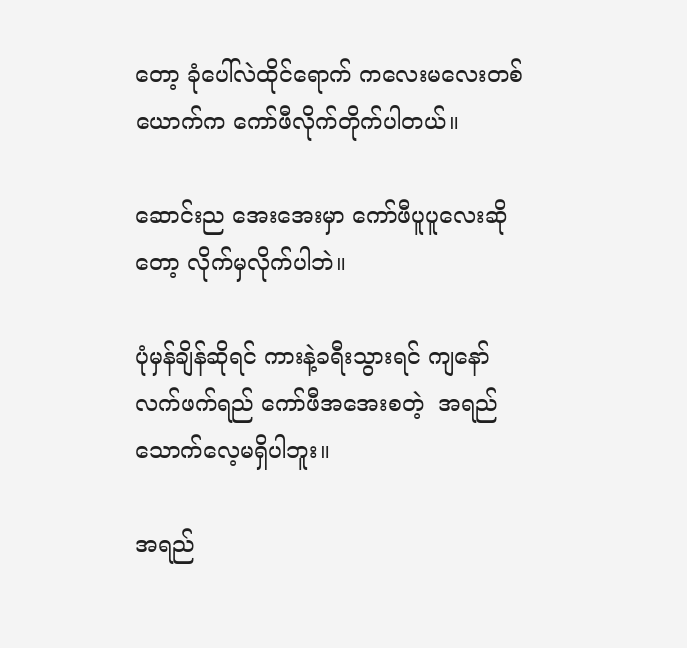တော့ ခုံပေါ်လဲထိုင်ရောက် ကလေးမလေးတစ်ယောက်က ကော်ဖီလိုက်တိုက်ပါတယ်။

ဆောင်းည အေးအေးမှာ ကော်ဖီပူပူလေးဆိုတော့ လိုက်မှလိုက်ပါဘဲ။

ပုံမှန်ချိန်ဆိုရင် ကားနဲ့ခရီးသွားရင် ကျနော် လက်ဖက်ရည် ကော်ဖီအအေးစတဲ့  အရည်သောက်လေ့မရှိပါဘူး။

အရည်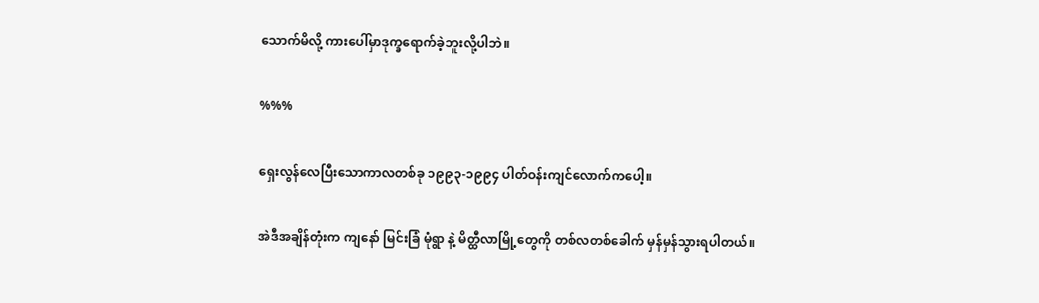သောက်မိလို့ ကားပေါ်မှာဒုက္ခရောက်ခဲ့ဘူးလို့ပါဘဲ။

%%%

ရှေးလွန်လေပြီးသောကာလတစ်ခု ၁၉၉၃-၁၉၉၄ ပါတ်ဝန်းကျင်လောက်ကပေါ့။

အဲဒီအချိန်တုံးက ကျနော် မြင်းခြံ မုံရွာ နဲ့ မိတ္ထီလာမြို့တွေကို တစ်လတစ်ခေါက် မှန်မှန်သွားရပါတယ်။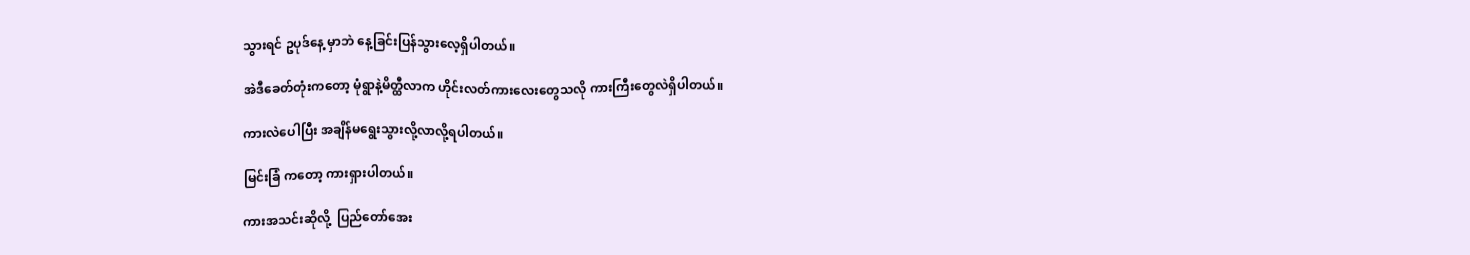သွားရင် ဥပုဒ်နေ့ မှာဘဲ နေ့ခြင်းပြန်သွားလေ့ရှိပါတယ်။

အဲဒီခေတ်တုံးကတော့ မုံရွာနဲ့မိတ္ထီလာက ဟိုင်းလတ်ကားလေးတွေသလို ကားကြီးတွေလဲရှိပါတယ်။

ကားလဲပေါပြီး အချိန်မရွေးသွားလို့လာလို့ရပါတယ်။

မြင်းခြံ ကတော့ ကားရှားပါတယ်။

ကားအသင်းဆိုလို့  ပြည်တော်အေး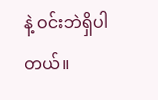နဲ့ ဝင်းဘဲရှိပါတယ်။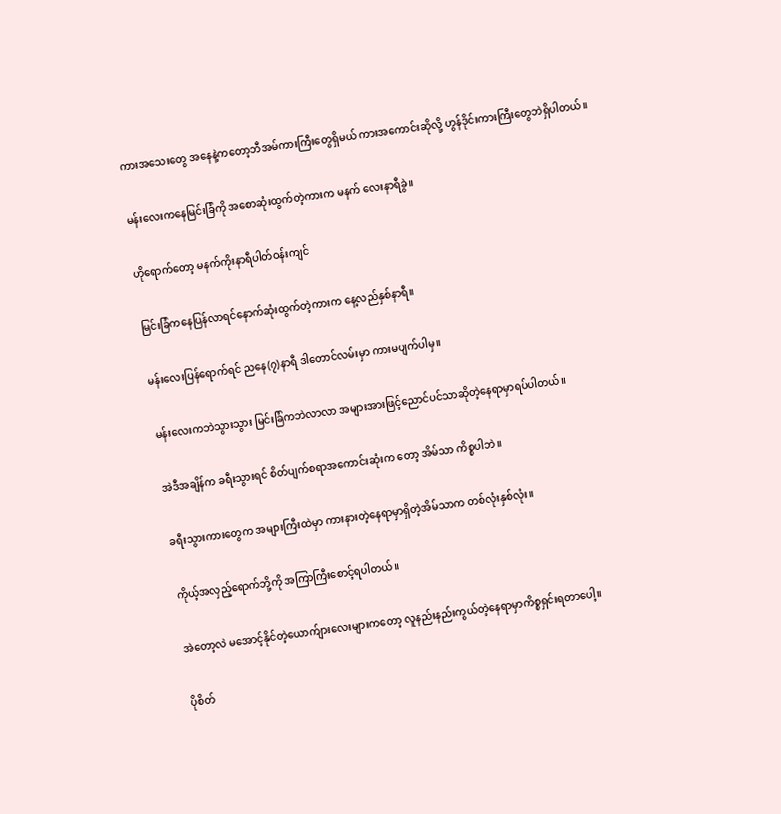ကားအသေးတွေ အနေနဲ့ကတော့ဘီအမ်ကားကြီးတွေရှိမယ် ကားအကောင်းဆိုလို့ ဟွန်ဒိုင်းကားကြီးတွေဘဲရှိပါတယ်။

မန်းလေးကနေမြင်းခြံကို အစောဆုံးထွက်တဲ့ကားက မနက် လေးနာရီခွဲ။

ဟိုရောက်တော့ မနက်ကိုးနာရီပါတ်ဝန်းကျင်

မြင်းခြံကနေပြန်လာရင်နောက်ဆုံးထွက်တဲ့ကားက နေ့လည်နှစ်နာရီ။

မန်းလေးပြန်ရောက်ရင် ညနေ(၇)နာရီ ဒါတောင်လမ်းမှာ ကားမပျက်ပါမှ။

မန်းလေးကဘဲသွားသွား မြင်းခြံကဘဲလာလာ အများအားဖြင့်ညောင်ပင်သာဆိုတဲ့နေရာမှာရပ်ပါတယ်။

အဲဒီအချိန်က ခရီးသွားရင် စိတ်ပျက်စရာအကောင်းဆုံးက တော့ အိမ်သာ ကိစ္စပါဘဲ။

ခရီးသွားကားတွေက အများကြီးထဲမှာ ကားနားတဲ့နေရာမှာရှိတဲ့အိမ်သာက တစ်လုံးနှစ်လုံး။

ကိုယ့်အလှည့်ရောက်ဘို့ကို အကြာကြီးစောင့်ရပါတယ်။

အဲတော့လဲ မအောင့်နိုင်တဲ့ယောက်ျားလေးများကတော့ လူနည်းနည်းကွယ်တဲ့နေရာမှာကိစ္စရှင်းရတာပေါ့။

ပိုစိတ်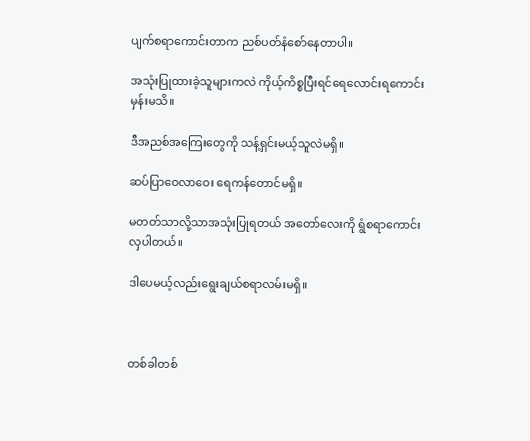ပျက်စရာကောင်းတာက ညစ်ပတ်နံစော်နေတာပါ။

အသုံးပြုထားခဲ့သူများကလဲ ကိုယ့်ကိစ္စပြီးရင်ရေလောင်းရကောင်းမှန်းမသိ။

ဒီအညစ်အကြေးတွေကို သန့်ရှင်းမယ့်သူလဲမရှိ။

ဆပ်ပြာဝေလာဝေး ရေကန်တောင်မရှိ။

မတတ်သာလို့သာအသုံးပြုရတယ် အတော်လေးကို ရွံစရာကောင်းလှပါတယ်။

ဒါပေမယ့်လည်းရွေးချယ်စရာလမ်းမရှိ။



တစ်ခါတစ်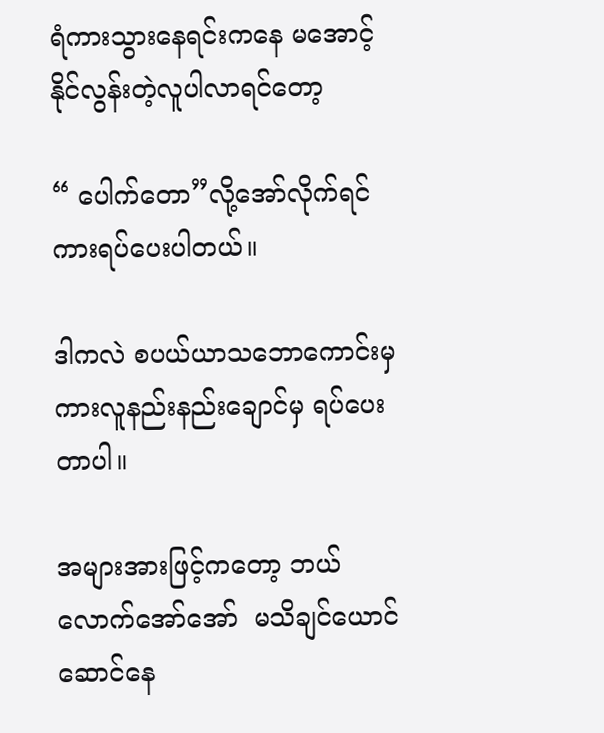ရံကားသွားနေရင်းကနေ မအောင့်နိုင်လွန်းတဲ့လူပါလာရင်တော့

“ ပေါက်တော”လို့အော်လိုက်ရင် ကားရပ်ပေးပါတယ်။

ဒါကလဲ စပယ်ယာသဘောကောင်းမှ ကားလူနည်းနည်းချောင်မှ ရပ်ပေးတာပါ။

အများအားဖြင့်ကတော့ ဘယ်လောက်အော်အော်  မသိချင်ယောင်ဆောင်နေ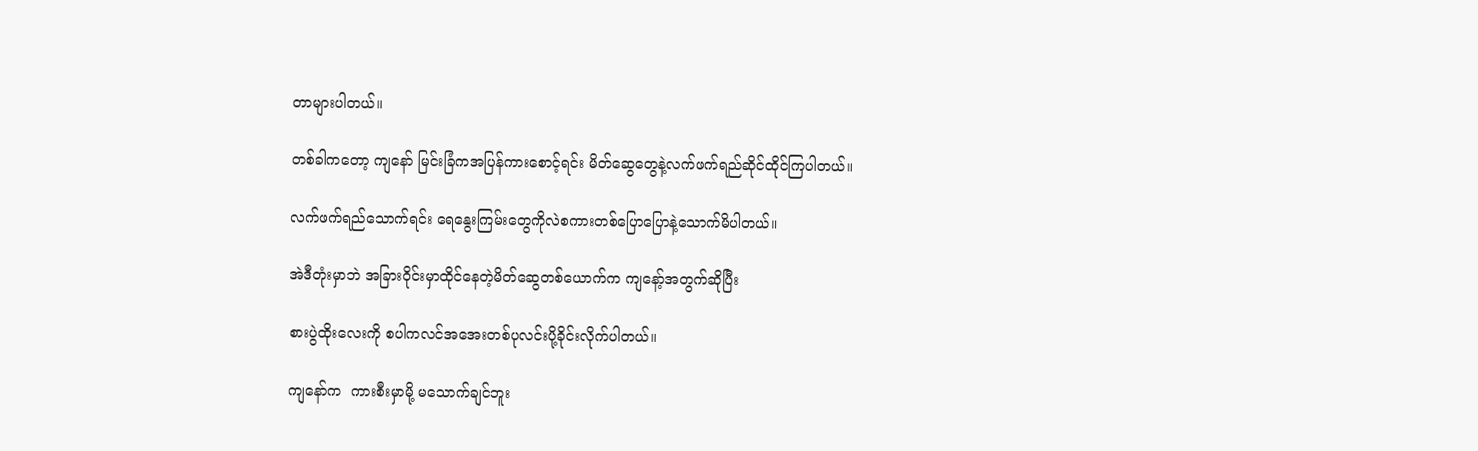တာများပါတယ်။

တစ်ခါကတော့ ကျနော် မြင်းခြံကအပြန်ကားစောင့်ရင်း မိတ်ဆွေတွေနဲ့လက်ဖက်ရည်ဆိုင်ထိုင်ကြပါတယ်။

လက်ဖက်ရည်သောက်ရင်း ရေနွေးကြမ်းတွေကိုလဲစကားတစ်ပြောပြောနဲ့သောက်မိပါတယ်။

အဲဒီတုံးမှာဘဲ အခြားဝိုင်းမှာထိုင်နေတဲ့မိတ်ဆွေတစ်ယောက်က ကျနော့်အတွက်ဆိုပြီး

စားပွဲထိုးလေးကို စပါကလင်အအေးတစ်ပုလင်းပို့ခိုင်းလိုက်ပါတယ်။

ကျနော်က  ကားစီးမှာမို့ မသောက်ချင်ဘူး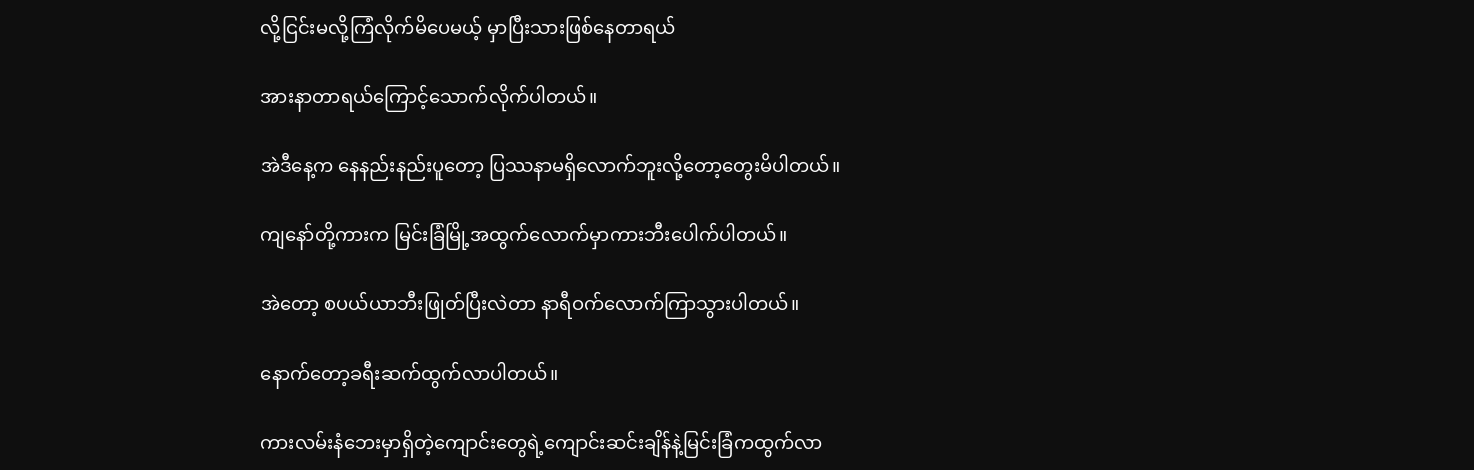လို့ငြင်းမလို့ကြံလိုက်မိပေမယ့် မှာပြီးသားဖြစ်နေတာရယ်

အားနာတာရယ်ကြောင့်သောက်လိုက်ပါတယ်။

အဲဒီနေ့က နေနည်းနည်းပူတော့ ပြဿနာမရှိလောက်ဘူးလို့တော့တွေးမိပါတယ်။

ကျနော်တို့ကားက မြင်းခြံမြို့အထွက်လောက်မှာကားဘီးပေါက်ပါတယ်။

အဲတော့ စပယ်ယာဘီးဖြုတ်ပြီးလဲတာ နာရီဝက်လောက်ကြာသွားပါတယ်။

နောက်တော့ခရီးဆက်ထွက်လာပါတယ်။

ကားလမ်းနံဘေးမှာရှိတဲ့ကျောင်းတွေရဲ့ကျောင်းဆင်းချိန်နဲ့မြင်းခြံကထွက်လာ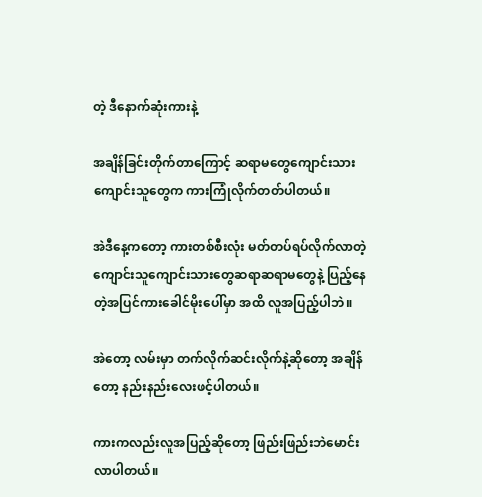တဲ့ ဒီနောက်ဆုံးကားနဲ့

အချိန်ခြင်းတိုက်တာကြောင့် ဆရာမတွေကျောင်းသားကျောင်းသူတွေက ကားကြုံလိုက်တတ်ပါတယ်။

အဲဒီနေ့ကတော့ ကားတစ်စီးလုံး မတ်တပ်ရပ်လိုက်လာတဲ့ကျောင်းသူကျောင်းသားတွေဆရာဆရာမတွေနဲ့ ပြည့်နေတဲ့အပြင်ကားခေါင်မိုးပေါ်မှာ အထိ လူအပြည့်ပါဘဲ။

အဲတော့ လမ်းမှာ တက်လိုက်ဆင်းလိုက်နဲ့ဆိုတော့ အချိန်တော့ နည်းနည်းလေးဖင့်ပါတယ်။

ကားကလည်းလူအပြည့်ဆိုတော့ ဖြည်းဖြည်းဘဲမောင်းလာပါတယ်။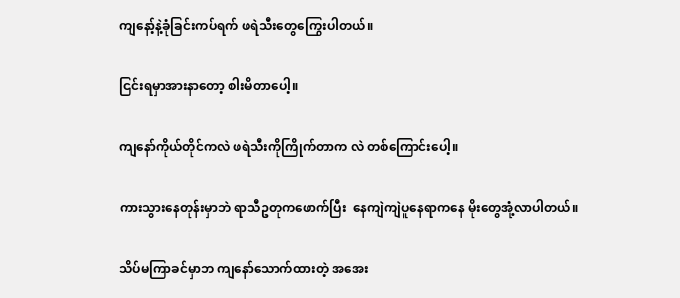ကျနော့်နဲ့ခုံခြင်းကပ်ရက် ဖရဲသီးတွေကြွေးပါတယ်။

ငြင်းရမှာအားနာတော့ စါးမိတာပေါ့။

ကျနော်ကိုယ်တိုင်ကလဲ ဖရဲသီးကိုကြိုက်တာက လဲ တစ်ကြောင်းပေါ့။

ကားသွားနေတုန်းမှာဘဲ ရာသီဥတုကဖောက်ပြီး  နေကျဲကျဲပူနေရာကနေ မိုးတွေအုံ့လာပါတယ်။

သိပ်မကြာခင်မှာဘ ကျနော်သောက်ထားတဲ့ အအေး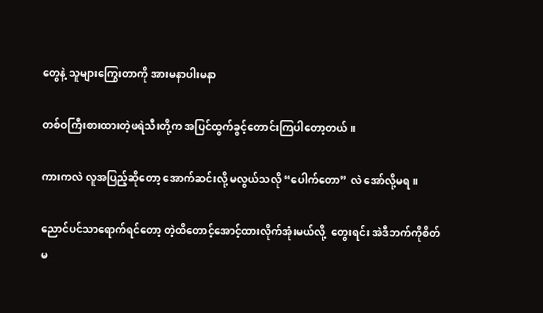တွေနဲ့ သူများကြွေးတာကို အားမနာပါးမနာ

တစ်ဝကြီးစားထားတဲ့ဖရဲသီးတို့က အပြင်ထွက်ခွင့်တောင်းကြပါတော့တယ်။

ကားကလဲ လူအပြည့်ဆိုတော့ အောက်ဆင်းလို့ မလွယ်သလို “ပေါက်တော” လဲ အော်လို့မရ။

ညောင်ပင်သာရောက်ရင်တော့ တဲ့ထိတောင့်အောင့်ထားလိုက်အုံးမယ်လို့  တွေးရင်း အဲဒီဘက်ကိုစိတ်မ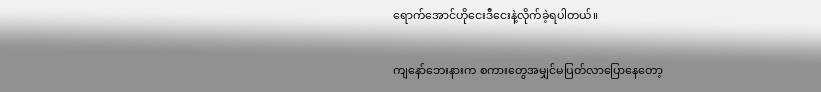ရောက်အောင်ဟိုငေးဒီငေးနဲ့လိုက်ခဲ့ရပါတယ်။

ကျနော်ဘေးနားက စကားတွေအမျှင်မပြတ်လာပြောနေတော့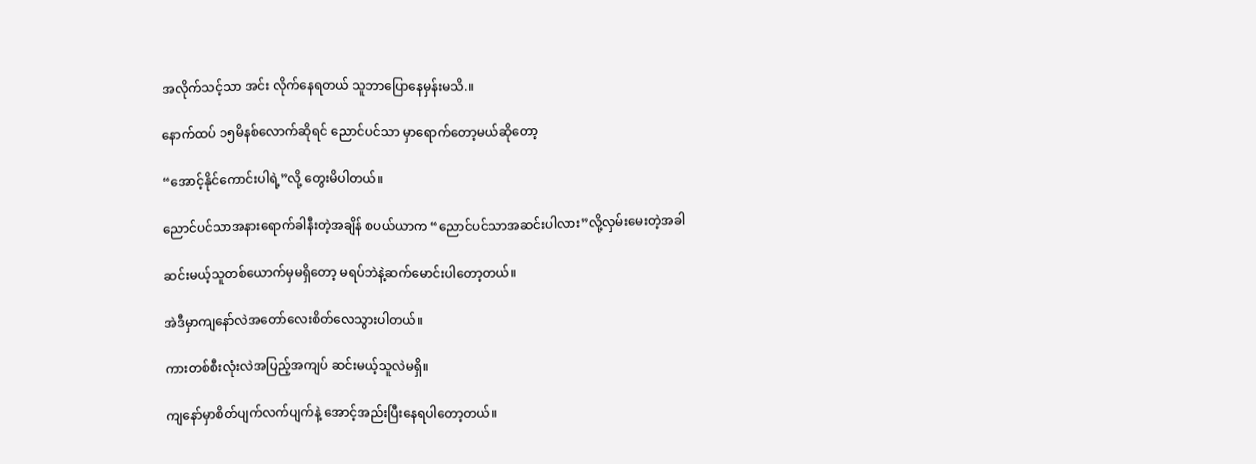အလိုက်သင့်သာ အင်း လိုက်နေရတယ် သူဘာပြောနေမှန်းမသိ.။

နောက်ထပ် ၁၅မိနစ်လောက်ဆိုရင် ညောင်ပင်သာ မှာရောက်တော့မယ်ဆိုတော့

“အောင့်နိုင်ကောင်းပါရဲ့”လို့ တွေးမိပါတယ်။

ညောင်ပင်သာအနားရောက်ခါနီးတဲ့အချိန် စပယ်ယာက “ညောင်ပင်သာအဆင်းပါလား”လို့လှမ်းမေးတဲ့အခါ

ဆင်းမယ့်သူတစ်ယောက်မှမရှိတော့ မရပ်ဘဲနဲ့ဆက်မောင်းပါတော့တယ်။

အဲဒီမှာကျနော်လဲအတော်လေးစိတ်လေသွားပါတယ်။

ကားတစ်စီးလုံးလဲအပြည့်အကျပ် ဆင်းမယ့်သူလဲမရှိ။

ကျနော်မှာစိတ်ပျက်လက်ပျက်နဲ့ အောင့်အည်းပြီးနေရပါတော့တယ်။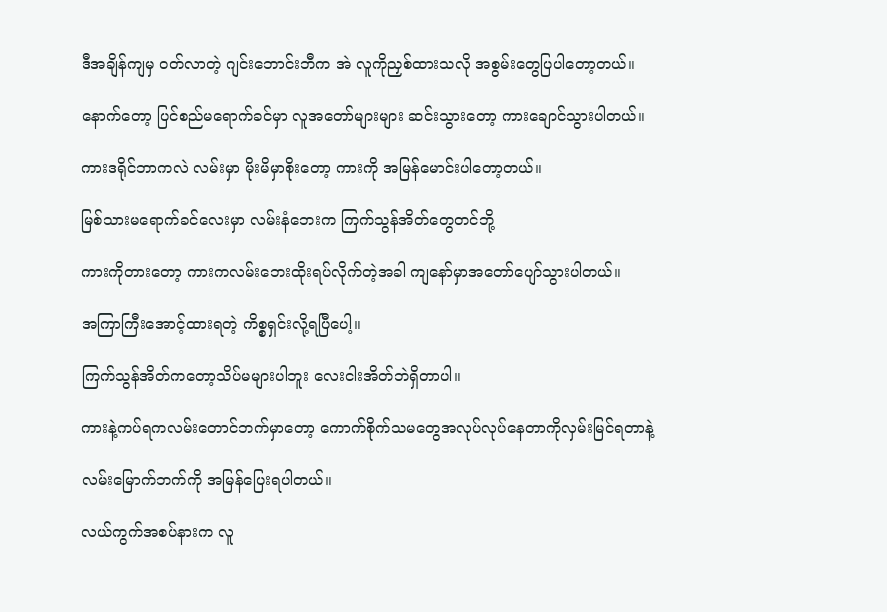ဒီအချိန်ကျမှ ဝတ်လာတဲ့ ဂျင်းဘောင်းဘီက အဲ လူကိုညှစ်ထားသလို အစွမ်းတွေပြပါတော့တယ်။

နောက်တော့ ပြင်စည်မရောက်ခင်မှာ လူအတော်များများ ဆင်းသွားတော့ ကားချောင်သွားပါတယ်။

ကားဒရိုင်ဘာကလဲ လမ်းမှာ မိုးမိမှာစိုးတော့ ကားကို အမြန်မောင်းပါတော့တယ်။

မြစ်သားမရောက်ခင်လေးမှာ လမ်းနံဘေးက ကြက်သွန်အိတ်တွေတင်ဘို့

ကားကိုတားတော့ ကားကလမ်းဘေးထိုးရပ်လိုက်တဲ့အခါ ကျနော်မှာအတော်ပျော်သွားပါတယ်။

အကြာကြီးအောင့်ထားရတဲ့ ကိစ္စရှင်းလို့ရပြီပေါ့။

ကြက်သွန်အိတ်ကတော့သိပ်မများပါဘူး လေးငါးအိတ်ဘဲရှိတာပါ။

ကားနဲ့ကပ်ရကလမ်းတောင်ဘက်မှာတော့ ကောက်စိုက်သမတွေအလုပ်လုပ်နေတာကိုလှမ်းမြင်ရတာနဲ့

လမ်းမြောက်ဘက်ကို အမြန်ပြေးရပါတယ်။

လယ်ကွက်အစပ်နားက လူ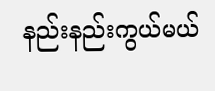နည်းနည်းကွယ်မယ်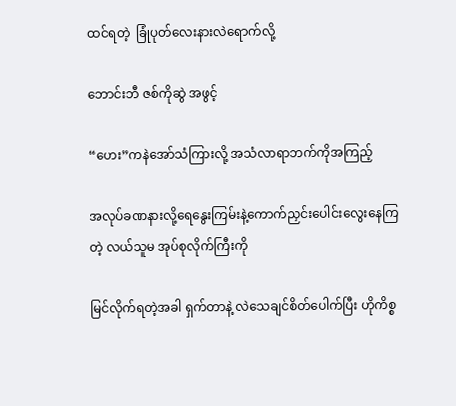ထင်ရတဲ့  ခြုံပုတ်လေးနားလဲရောက်လို့

ဘောင်းဘီ ဇစ်ကိုဆွဲ အဖွင့်

“ဟေး”ကနဲအော်သံကြားလို့ အသံလာရာဘက်ကိုအကြည့်

အလုပ်ခဏနားလို့ရေနွေးကြမ်းနဲ့ကောက်ညှင်းပေါင်းလွေးနေကြတဲ့ လယ်သူမ အုပ်စုလိုက်ကြီးကို

မြင်လိုက်ရတဲ့အခါ ရှက်တာနဲ့ လဲသေချင်စိတ်ပေါက်ပြီး ဟိုကိစ္စ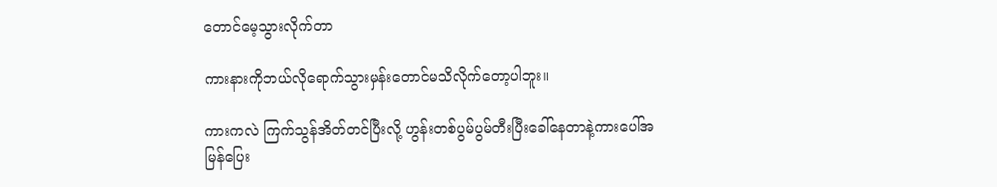တောင်မေ့သွားလိုက်တာ

ကားနားကိုဘယ်လိုရောက်သွားမှန်းတောင်မသိလိုက်တော့ပါဘူး။

ကားကလဲ ကြက်သွန်အိတ်တင်ပြီးလို့ ဟွန်းတစ်ပွမ်ပွမ်တီးပြီးခေါ်နေတာနဲ့ကားပေါ်အမြန်ပြေး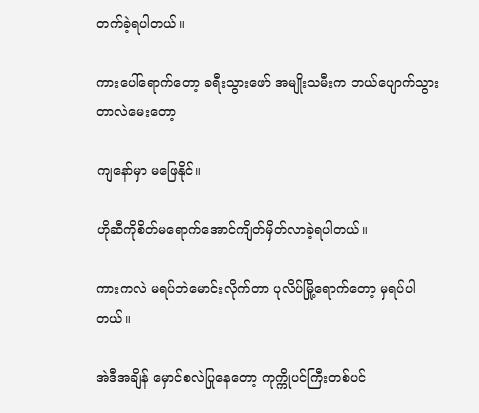တက်ခဲ့ရပါတယ်။

ကားပေါ်ရောက်တော့ ခရီးသွားဖော် အမျိုးသမီးက ဘယ်ပျောက်သွားတာလဲမေးတော့

ကျနော်မှာ မဖြေနိုင်။

ဟိုဆီကိုစိတ်မရောက်အောင်ကျိတ်မှိတ်လာခဲ့ရပါတယ်။

ကားကလဲ မရပ်ဘဲမောင်းလိုက်တာ ပုလိပ်မြို့ရောက်တော့ မှရပ်ပါတယ်။

အဲဒီအချိန် မှောင်စလဲပြုနေတော့ ကုက္ကိုပင်ကြီးတစ်ပင်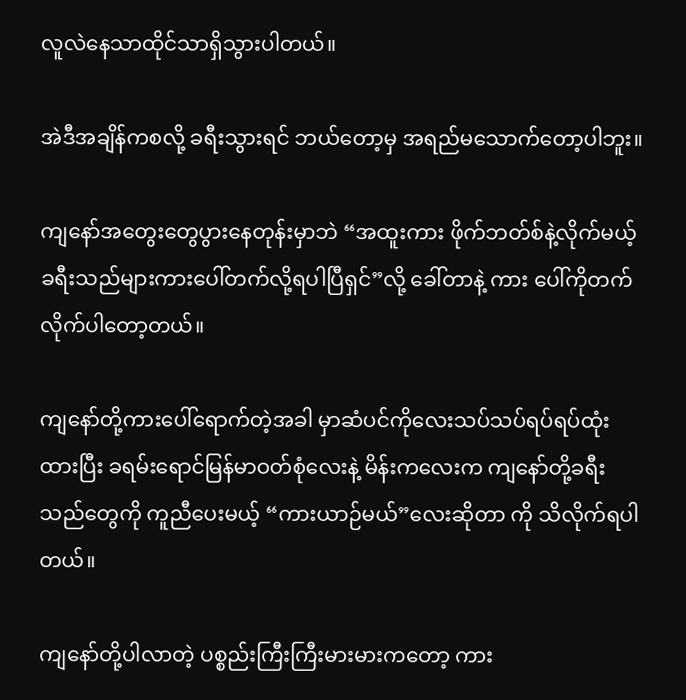လူလဲနေသာထိုင်သာရှိသွားပါတယ်။

အဲဒီအချိန်ကစလို့ ခရီးသွားရင် ဘယ်တော့မှ အရည်မသောက်တော့ပါဘူး။

ကျနော်အတွေးတွေပွားနေတုန်းမှာဘဲ “အထူးကား ဖိုက်ဘတ်စ်နဲ့လိုက်မယ့်ခရီးသည်များကားပေါ်တက်လို့ရပါပြီရှင်”လို့ ခေါ်တာနဲ့ ကား ပေါ်ကိုတက်လိုက်ပါတော့တယ်။

ကျနော်တို့ကားပေါ်ရောက်တဲ့အခါ မှာဆံပင်ကိုလေးသပ်သပ်ရပ်ရပ်ထုံးထားပြီး ခရမ်းရောင်မြန်မာဝတ်စုံလေးနဲ့ မိန်းကလေးက ကျနော်တို့ခရီးသည်တွေကို ကူညီပေးမယ့် “ကားယာဉ်မယ်”လေးဆိုတာ ကို သိလိုက်ရပါတယ်။

ကျနော်တို့ပါလာတဲ့ ပစ္စည်းကြီးကြီးမားမားကတော့ ကား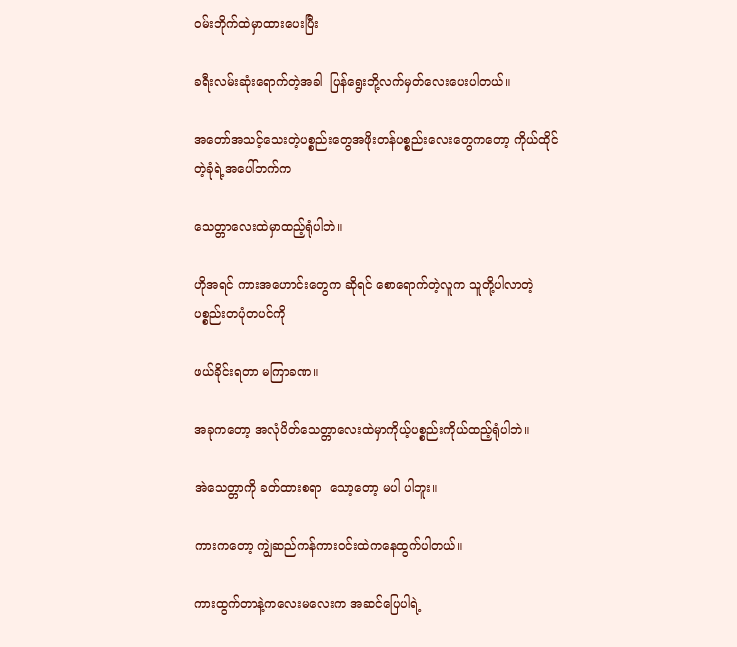ဝမ်းဘိုက်ထဲမှာထားပေးပြီး

ခရီးလမ်းဆုံးရောက်တဲ့အခါ  ပြန်ရွေးဘို့လက်မှတ်လေးပေးပါတယ်။

အတော်အသင့်သေးတဲ့ပစ္စည်းတွေအဖိုးတန်ပစ္စည်းလေးတွေကတော့ ကိုယ်ထိုင်တဲ့ခုံရဲ့အပေါ်ဘက်က

သေတ္တာလေးထဲမှာထည့်ရုံပါဘဲ။

ဟိုအရင် ကားအဟောင်းတွေက ဆိုရင် စောရောက်တဲ့လူက သူတို့ပါလာတဲ့ပစ္စည်းတပုံတပင်ကို

ဖယ်ခိုင်းရတာ မကြာခဏ။

အခုကတော့ အလုံပိတ်သေတ္တာလေးထဲမှာကိုယ့်ပစ္စည်းကိုယ်ထည့်ရုံပါဘဲ။

အဲသေတ္တာကို ခတ်ထားစရာ  သော့တော့ မပါ ပါဘူး။

ကားကတော့ ကျွဲဆည်ကန်ကားဝင်းထဲကနေထွက်ပါတယ်။

ကားထွက်တာနဲ့ကလေးမလေးက အဆင်ပြေပါရဲ့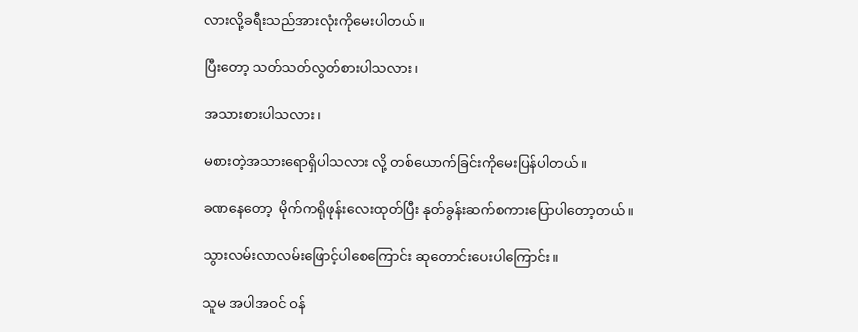လားလို့ခရီးသည်အားလုံးကိုမေးပါတယ်။

ပြီးတော့ သတ်သတ်လွတ်စားပါသလား၊

အသားစားပါသလား၊

မစားတဲ့အသားရောရှိပါသလား လို့ တစ်ယောက်ခြင်းကိုမေးပြန်ပါတယ်။

ခဏနေတော့  မိုက်ကရိုဖုန်းလေးထုတ်ပြီး နုတ်ခွန်းဆက်စကားပြောပါတော့တယ်။

သွားလမ်းလာလမ်းဖြောင့်ပါစေကြောင်း ဆုတောင်းပေးပါကြောင်း။

သူမ အပါအဝင် ဝန်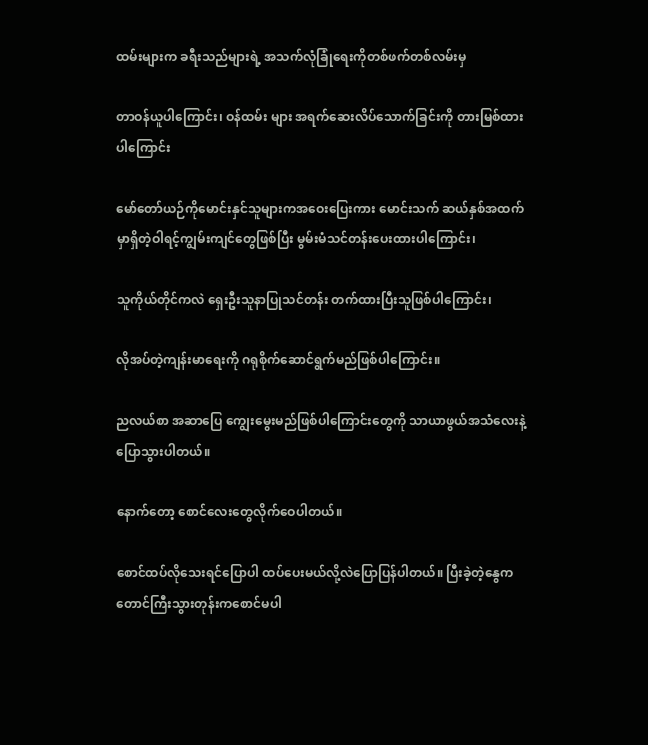ထမ်းများက ခရီးသည်များရဲ့ အသက်လုံခြုံရေးကိုတစ်ဖက်တစ်လမ်းမှ

တာဝန်ယူပါကြောင်း၊ ဝန်ထမ်း များ အရက်ဆေးလိပ်သောက်ခြင်းကို တားမြစ်ထားပါကြောင်း

မော်တော်ယဉ်ကိုမောင်းနှင်သူများကအဝေးပြေးကား မောင်းသက် ဆယ်နှစ်အထက်မှာရှိတဲ့ဝါရင့်ကျွမ်းကျင်တွေဖြစ်ပြီး မွမ်းမံသင်တန်းပေးထားပါကြောင်း၊

သူကိုယ်တိုင်ကလဲ ရှေးဦးသူနာပြုသင်တန်း တက်ထားပြီးသူဖြစ်ပါကြောင်း၊

လိုအပ်တဲ့ကျန်းမာရေးကို ဂရုစိုက်ဆောင်ရွက်မည်ဖြစ်ပါကြောင်း။

ညလယ်စာ အဆာပြေ ကျွေးမွေးမည်ဖြစ်ပါကြောင်းတွေကို သာယာဖွယ်အသံလေးနဲ့ပြောသွားပါတယ်။

နောက်တော့ စောင်လေးတွေလိုက်ဝေပါတယ်။

စောင်ထပ်လိုသေးရင်ပြောပါ ထပ်ပေးမယ်လို့လဲပြောပြန်ပါတယ်။ ပြီးခဲ့တဲ့နွေကတောင်ကြီးသွားတုန်းကစောင်မပါ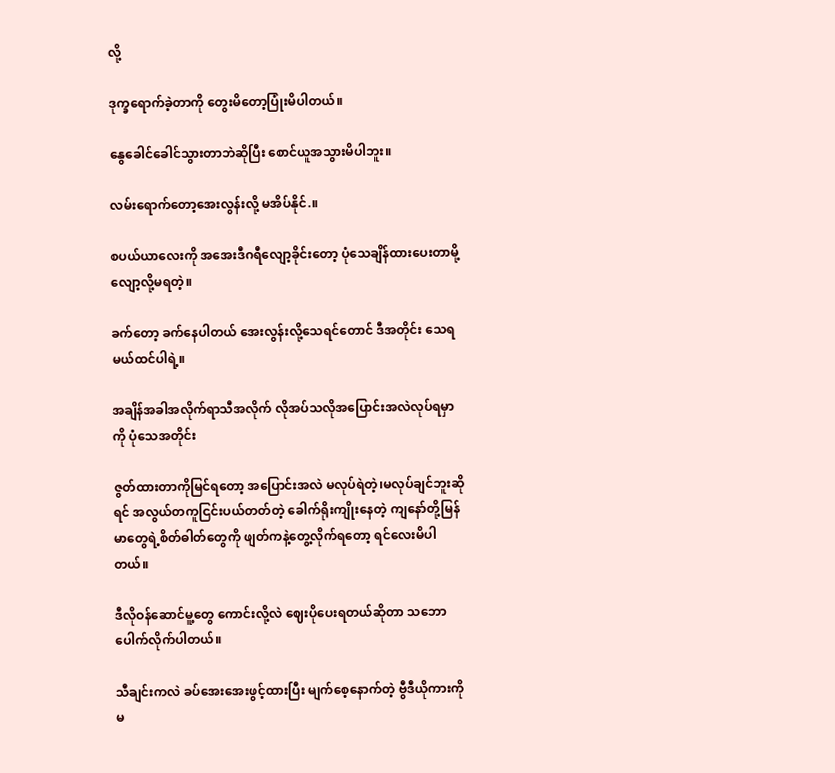လို့

ဒုက္ခရောက်ခဲ့တာကို တွေးမိတော့ပြုံးမိပါတယ်။

နွေခေါင်ခေါင်သွားတာဘဲဆိုပြီး စောင်ယူအသွားမိပါဘူး။

လမ်းရောက်တော့အေးလွန်းလို့ မအိပ်နိုင်.။

စပယ်ယာလေးကို အအေးဒီဂရီလျော့ခိုင်းတော့ ပုံသေချိန်ထားပေးတာမို့ လျော့လို့မရတဲ့။

ခက်တော့ ခက်နေပါတယ် အေးလွန်းလို့သေရင်တောင် ဒီအတိုင်း သေရမယ်ထင်ပါရဲ့။

အချိန်အခါအလိုက်ရာသီအလိုက် လိုအပ်သလိုအပြောင်းအလဲလုပ်ရမှာကို ပုံသေအတိုင်း

ဇွတ်ထားတာကိုမြင်ရတော့ အပြောင်းအလဲ မလုပ်ရဲတဲ့၊မလုပ်ချင်ဘူးဆိုရင် အလွယ်တကူငြင်းပယ်တတ်တဲ့ ခေါက်ရိုးကျိုးနေတဲ့ ကျနော်တို့မြန်မာတွေရဲ့စိတ်ဓါတ်တွေကို ဖျတ်ကနဲ့တွေ့လိုက်ရတော့ ရင်လေးမိပါတယ်။

ဒီလိုဝန်ဆောင်မူ့တွေ ကောင်းလို့လဲ ဈေးပိုပေးရတယ်ဆိုတာ သဘောပေါက်လိုက်ပါတယ်။

သီချင်းကလဲ ခပ်အေးအေးဖွင့်ထားပြီး မျက်စေ့နောက်တဲ့ ဗွီဒီယိုကားကိုမ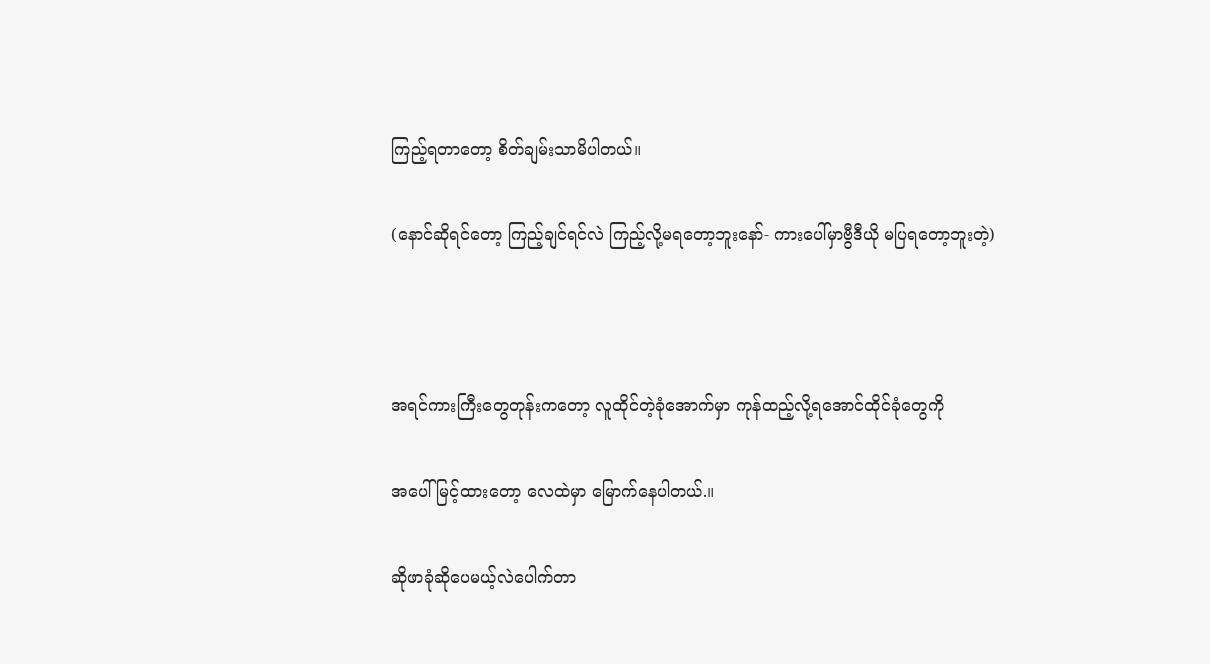ကြည့်ရတာတော့ စိတ်ချမ်းသာမိပါတယ်။

(နောင်ဆိုရင်တော့ ကြည့်ချင်ရင်လဲ ကြည့်လို့မရတော့ဘူးနော်- ကားပေါ်မှာဗွီဒီယို မပြရတော့ဘူးတဲ့)



အရင်ကားကြီးတွေတုန်းကတော့ လူထိုင်တဲ့ခုံအောက်မှာ ကုန်ထည့်လို့ရအောင်ထိုင်ခုံတွေကို

အပေါ်မြင့်ထားတော့ လေထဲမှာ မြောက်နေပါတယ်.။

ဆိုဖာခုံဆိုပေမယ့်လဲပေါက်တာ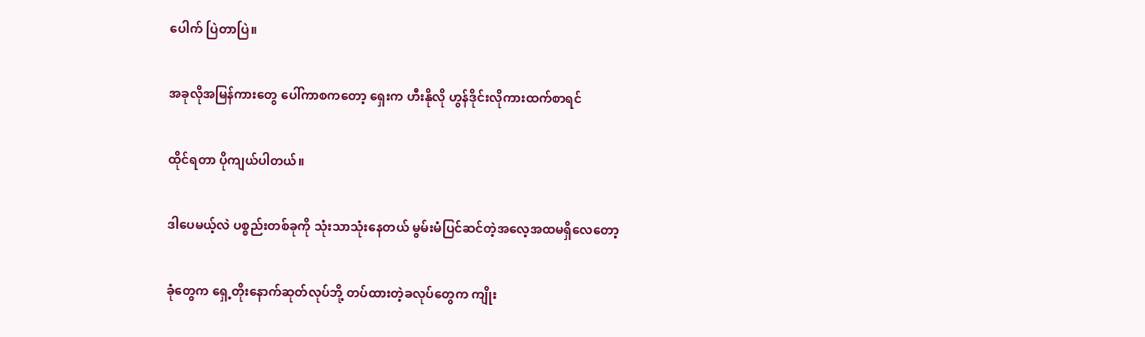ပေါက် ပြဲတာပြဲ။

အခုလိုအမြန်ကားတွေ ပေါ်ကာစကတော့ ရှေးက ဟီးနိုလို ဟွန်ဒိုင်းလိုကားထက်စာရင်

ထိုင်ရတာ ပိုကျယ်ပါတယ်။

ဒါပေမယ့်လဲ ပစ္စည်းတစ်ခုကို သုံးသာသုံးနေတယ် မွမ်းမံပြင်ဆင်တဲ့အလေ့အထမရှိလေတော့

ခုံတွေက ရှေ့တိုးနောက်ဆုတ်လုပ်ဘို့ တပ်ထားတဲ့ခလုပ်တွေက ကျိုး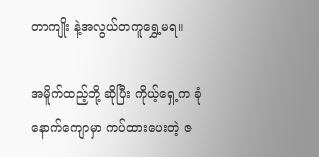တာကျိုး နဲ့အလွယ်တကူရွှေ့မရ။

အမိူက်ထည့်ဘို့ ဆိုပြီး ကိုယ့်ရှေ့က ခုံနောက်ကျောမှာ ကပ်ထားပေးတဲ့ ဇ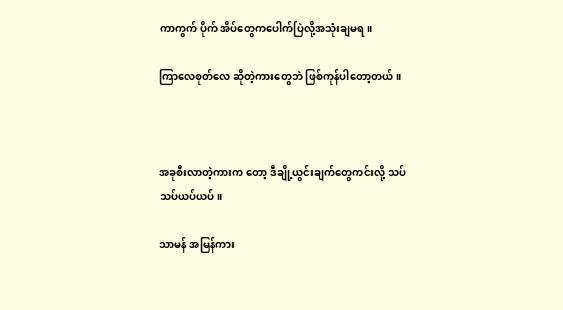ကာကွက် ပိုက် အိပ်တွေကပေါက်ပြဲလို့အသုံးချမရ။

ကြာလေစုတ်လေ ဆိုတဲ့ကားတွေဘဲ ဖြစ်ကုန်ပါတော့တယ်။



အခုစီးလာတဲ့ကားက တော့ ဒီချို့ယွင်းချက်တွေကင်းလို့ သပ်သပ်ယပ်ယပ်။

သာမန် အမြန်ကား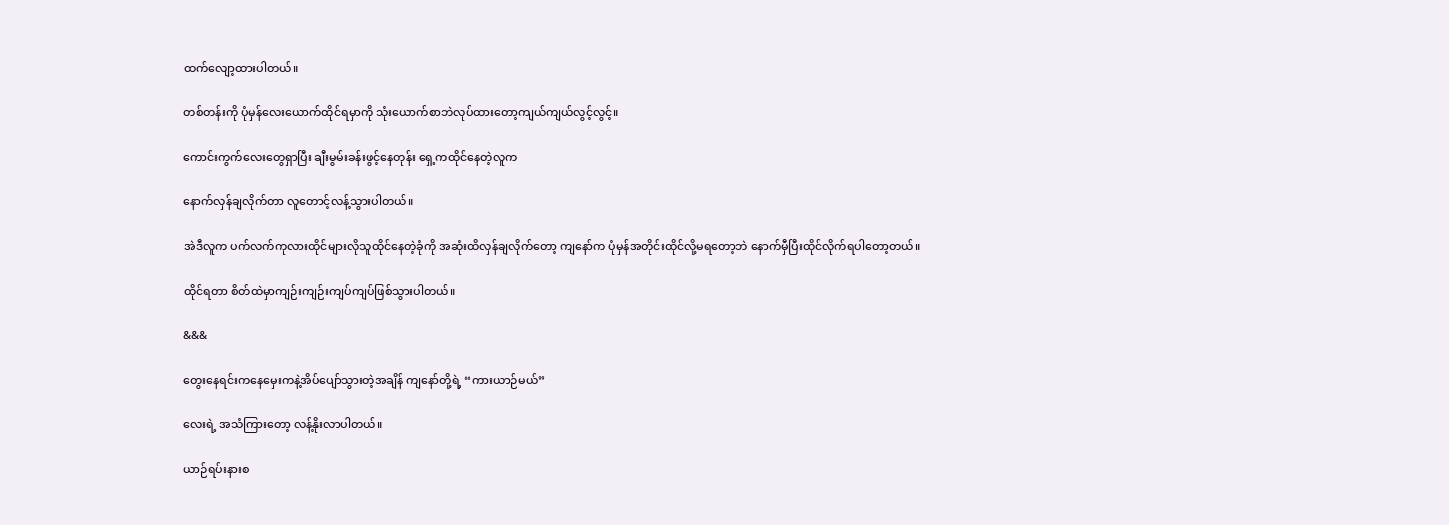ထက်လျော့ထားပါတယ်။

တစ်တန်းကို ပုံမှန်လေးယောက်ထိုင်ရမှာကို သုံးယောက်စာဘဲလုပ်ထားတော့ကျယ်ကျယ်လွင့်လွင့်။

ကောင်းကွက်လေးတွေရှာပြီး ချီးမွမ်းခန်းဖွင့်နေတုန်း ရှေ့ကထိုင်နေတဲ့လူက

နောက်လှန်ချလိုက်တာ လူတောင့်လန့်သွားပါတယ်။

အဲဒီလူက ပက်လက်ကုလားထိုင်များလိုသူထိုင်နေတဲ့ခုံကို အဆုံးထိလှန်ချလိုက်တော့ ကျနော်က ပုံမှန်အတိုင်းထိုင်လို့မရတော့ဘဲ နောက်မှီပြီးထိုင်လိုက်ရပါတော့တယ်။

ထိုင်ရတာ စိတ်ထဲမှာကျဉ်းကျဉ်းကျပ်ကျပ်ဖြစ်သွားပါတယ်။

&&&

တွေးနေရင်းကနေမှေးကနဲ့အိပ်ပျော်သွားတဲ့အချိန် ကျနော်တို့ရဲ့ “ကားယာဉ်မယ်”

လေးရဲ့ အသံကြားတော့ လန့်နိုးလာပါတယ်။

ယာဉ်ရပ်းနားစ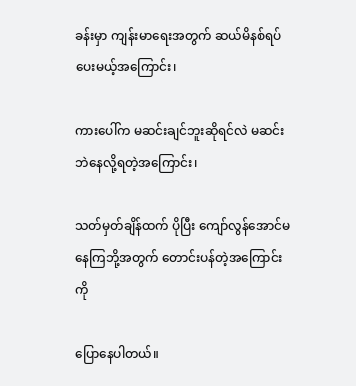ခန်းမှာ ကျန်းမာရေးအတွက် ဆယ်မိနစ်ရပ်ပေးမယ့်အကြောင်း၊

ကားပေါ်က မဆင်းချင်ဘူးဆိုရင်လဲ မဆင်းဘဲနေလို့ရတဲ့အကြောင်း၊

သတ်မှတ်ချိန်ထက် ပိုပြီး ကျော်လွန်အောင်မနေကြဘို့အတွက် တောင်းပန်တဲ့အကြောင်းကို

ပြောနေပါတယ်။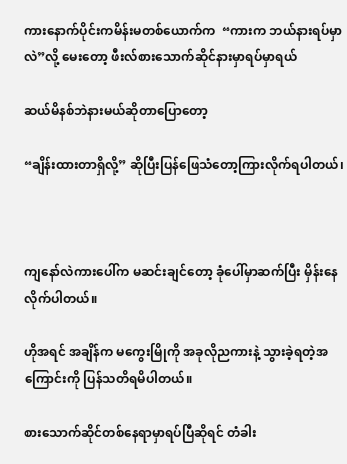ကားနောက်ပိုင်းကမိန်းမတစ်ယောက်က  “ကားက ဘယ်နားရပ်မှာလဲ”လို့ မေးတော့ ဖီးလ်စားသောက်ဆိုင်နားမှာရပ်မှာရယ်

ဆယ်မိနစ်ဘဲနားမယ်ဆိုတာပြောတော့

“ချိန်းထားတာရှိလို့” ဆိုပြီးပြန်ဖြေသံတော့ကြားလိုက်ရပါတယ်၊



ကျနော်လဲကားပေါ်က မဆင်းချင်တော့ ခုံပေါ်မှာဆက်ပြီး မှိန်းနေလိုက်ပါတယ်။

ဟိုအရင် အချိန်က မကွေးမြိုကို အခုလိုညကားနဲ့ သွားခဲ့ရတဲ့အကြောင်းကို ပြန်သတိရမိပါတယ်။

စားသောက်ဆိုင်တစ်နေရာမှာရပ်ပြီဆိုရင် တံခါး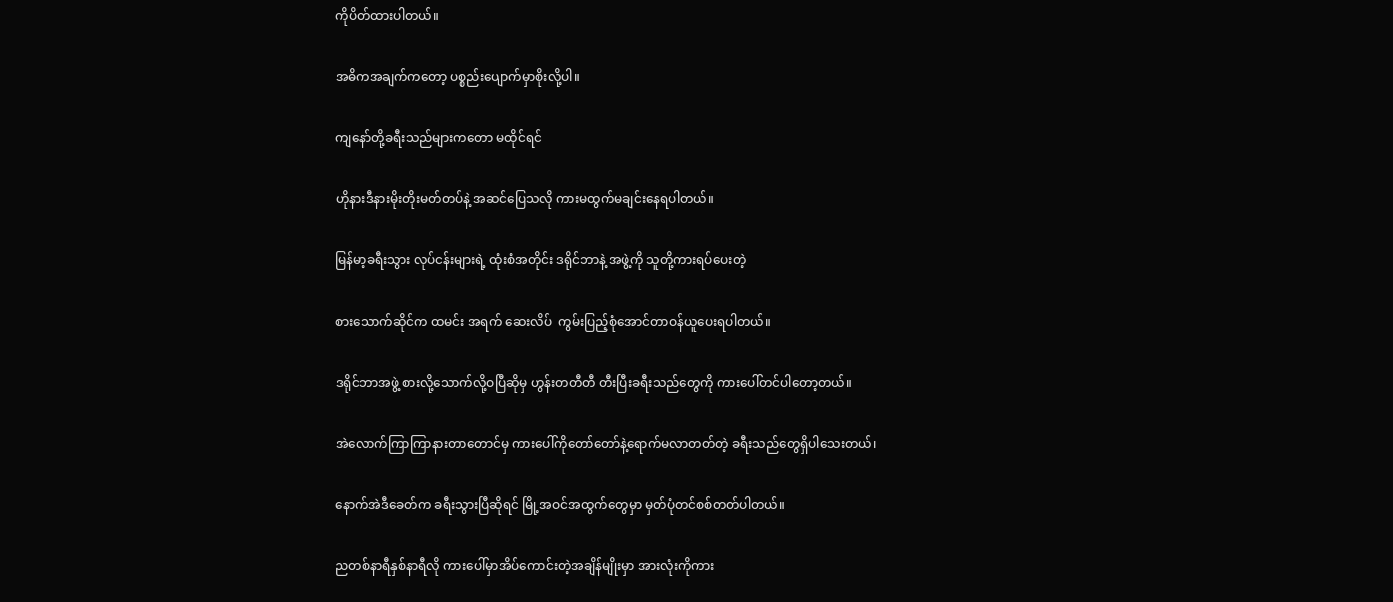ကိုပိတ်ထားပါတယ်။

အဓိကအချက်ကတော့ ပစ္စည်းပျောက်မှာစိုးလို့ပါ။

ကျနော်တို့ခရီးသည်များကတော မထိုင်ရင်

ဟိုနားဒီနားမိုးတိုးမတ်တပ်နဲ့ အဆင်ပြေသလို ကားမထွက်မချင်းနေရပါတယ်။

မြန်မာ့ခရီးသွား လုပ်ငန်းများရဲ့ ထုံးစံအတိုင်း ဒရိုင်ဘာနဲ့ အဖွဲ့ကို သူတို့ကားရပ်ပေးတဲ့

စားသောက်ဆိုင်က ထမင်း အရက် ဆေးလိပ်  ကွမ်းပြည့်စုံအောင်တာဝန်ယူပေးရပါတယ်။

ဒရိုင်ဘာအဖွဲ့ စားလို့သောက်လို့ဝပြီဆိုမှ ဟွန်းတတီတီ တီးပြီးခရီးသည်တွေကို ကားပေါ်တင်ပါတော့တယ်။

အဲလောက်ကြာကြာနားတာတောင်မှ ကားပေါ်ကိုတော်တော်နဲ့ရောက်မလာတတ်တဲ့ ခရီးသည်တွေရှိပါသေးတယ်၊

နောက်အဲဒီခေတ်က ခရီးသွားပြီဆိုရင် မြို့အဝင်အထွက်တွေမှာ မှတ်ပုံတင်စစ်တတ်ပါတယ်။

ညတစ်နာရီနှစ်နာရီလို ကားပေါ်မှာအိပ်ကောင်းတဲ့အချိန်မျိုးမှာ အားလုံးကိုကား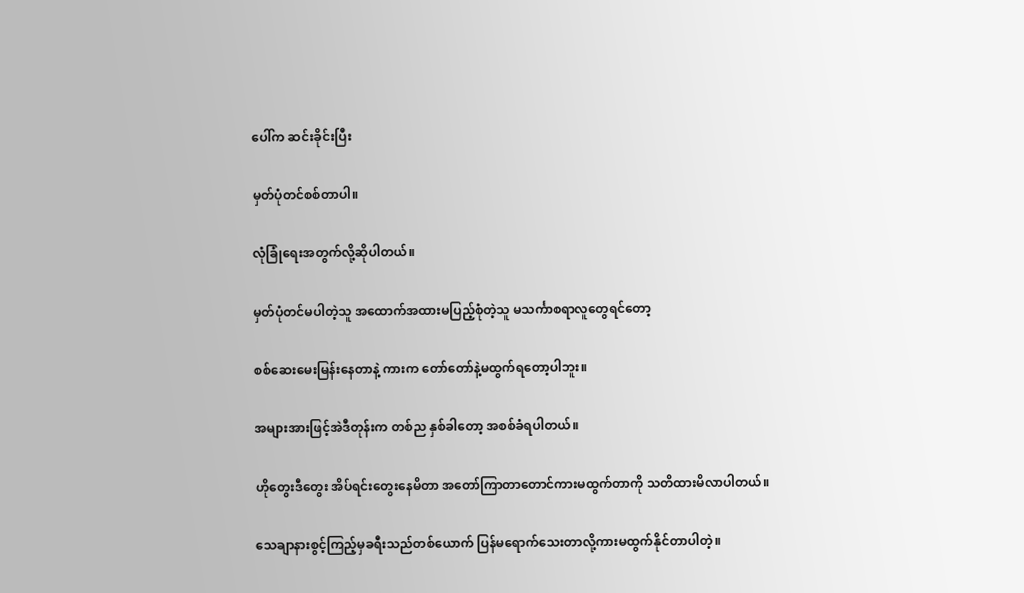ပေါ်က ဆင်းခိုင်းပြီး

မှတ်ပုံတင်စစ်တာပါ။

လုံခြုံရေးအတွက်လို့ဆိုပါတယ်။

မှတ်ပုံတင်မပါတဲ့သူ အထောက်အထားမပြည့်စုံတဲ့သူ မသင်္ကာစရာလူတွေရင်တော့

စစ်ဆေးမေးမြန်းနေတာနဲ့ ကားက တော်တော်နဲ့မထွက်ရတော့ပါဘူး။

အများအားဖြင့်အဲဒီတုန်းက တစ်ည နှစ်ခါတော့ အစစ်ခံရပါတယ်။

ဟိုတွေးဒီတွေး အိပ်ရင်းတွေးနေမိတာ အတော်ကြာတာတောင်ကားမထွက်တာကို သတိထားမိလာပါတယ်။

သေချာနားစွင့်ကြည့်မှခရီးသည်တစ်ယောက် ပြန်မရောက်သေးတာလို့ကားမထွက်နိုင်တာပါတဲ့။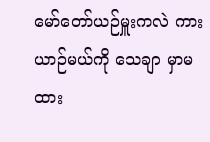မော်တော်ယဉ်မှူးကလဲ ကားယာဉ်မယ်ကို သေချာ မှာမထား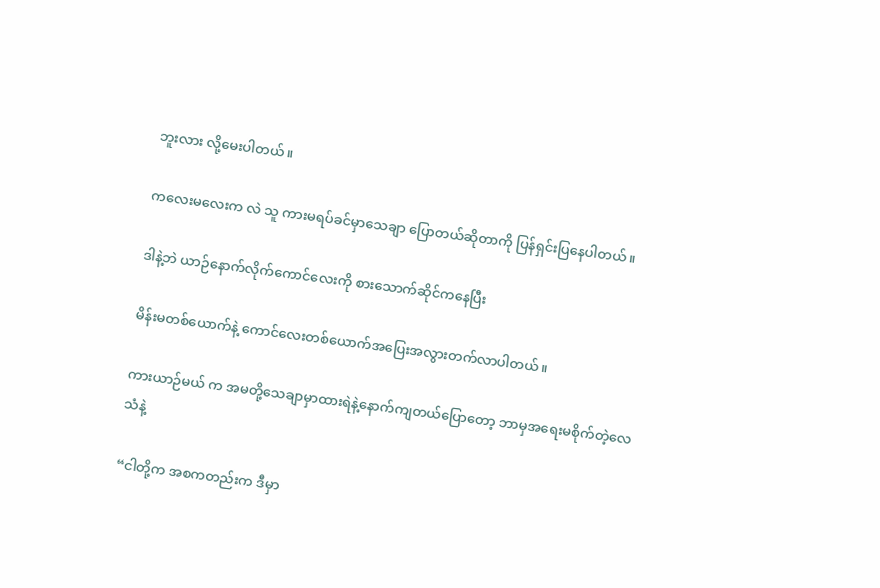ဘူးလား လို့မေးပါတယ်။

ကလေးမလေးက လဲ သူ ကားမရပ်ခင်မှာသေချာ ပြောတယ်ဆိုတာကို ပြန်ရှင်းပြနေပါတယ်။

ဒါနဲ့ဘဲ ယာဉ်နောက်လိုက်ကောင်လေးကို စားသောက်ဆိုင်ကနေပြီး

မိန်းမတစ်ယောက်နဲ့ ကောင်လေးတစ်ယောက်အပြေးအလွားတက်လာပါတယ်။

ကားယာဉ်မယ် က အမတို့သေချာမှာထားရဲနဲ့နောက်ကျတယ်ပြောတော့ ဘာမှအရေးမစိုက်တဲ့လေသံနဲ့

“ငါတို့က အစကတည်းက ဒီမှာ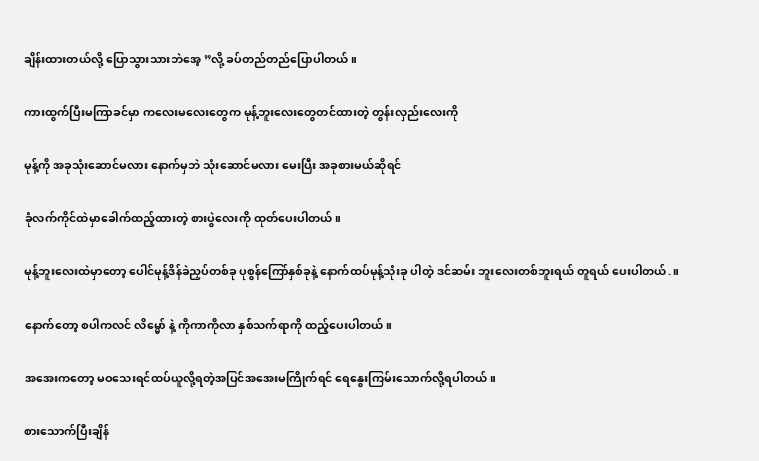ချိန်းထားတယ်လို့ ပြောသွားသားဘဲအေ့ ”လို့ ခပ်တည်တည်ပြောပါတယ်။

ကားထွက်ပြီးမကြာခင်မှာ ကလေးမလေးတွေက မုန့်ဘူးလေးတွေတင်ထားတဲ့ တွန်းလှည်းလေးကို

မုန့်ကို အခုသုံးဆောင်မလား နောက်မှဘဲ သုံးဆောင်မလား မေးပြီး အခုစားမယ်ဆိုရင်

ခုံလက်ကိုင်ထဲမှာခေါက်ထည့်ထားတဲ့ စားပွဲလေးကို ထုတ်ပေးပါတယ်။

မုန့်ဘူးလေးထဲမှာတော့ ပေါင်မုန့်ဒိန်ခဲညှပ်တစ်ခု ပုစွန်ကြော်နှစ်ခုနဲ့ နောက်ထပ်မုန့်သုံးခု ပါတဲ့ ဒင်ဆမ်း ဘူးလေးတစ်ဘူးရယ် တူရယ် ပေးပါတယ်.။

နောက်တော့ စပါကလင် လိမ္မော် နဲ့ ကိုကာကိုလာ နှစ်သက်ရာကို ထည့်ပေးပါတယ်။

အအေးကတော့ မဝသေးရင်ထပ်ယူလို့ရတဲ့အပြင်အအေးမကြိုက်ရင် ရေနွေးကြမ်းသောက်လို့ရပါတယ်။

စားသောက်ပြီးချိန်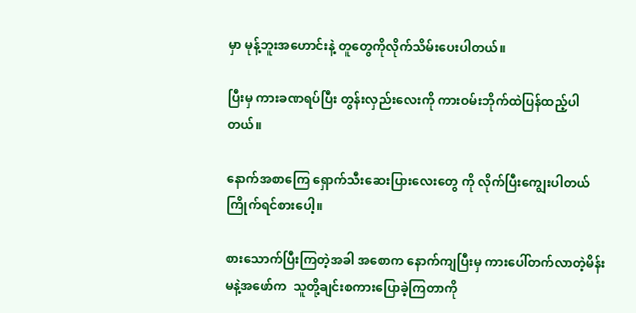မှာ မုန့်ဘူးအဟောင်းနဲ့ တူတွေကိုလိုက်သိမ်းပေးပါတယ်။

ပြီးမှ ကားခဏရပ်ပြီး တွန်းလှည်းလေးကို ကားဝမ်းဘိုက်ထဲပြန်ထည့်ပါတယ်။

နောက်အစာကြေ ရှောက်သီးဆေးပြားလေးတွေ ကို လိုက်ပြီးကျွေးပါတယ် ကြိုက်ရင်စားပေါ့။

စားသောက်ပြီးကြတဲ့အခါ အစောက နောက်ကျပြီးမှ ကားပေါ်တက်လာတဲ့မိန်းမနဲ့အဖော်က  သူတို့ချင်းစကားပြောခဲ့ကြတာကို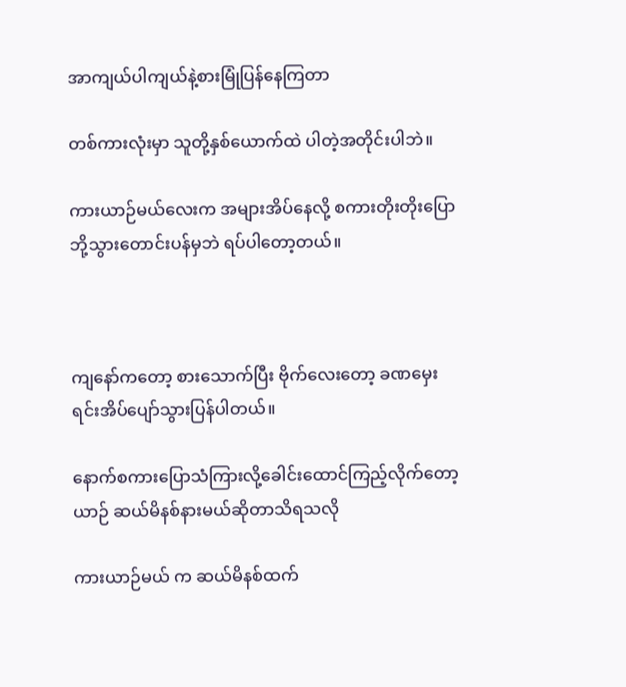အာကျယ်ပါကျယ်နဲ့စားမြုံပြန်နေကြတာ

တစ်ကားလုံးမှာ သူတို့နှစ်ယောက်ထဲ ပါတဲ့အတိုင်းပါဘဲ။

ကားယာဉ်မယ်လေးက အများအိပ်နေလို့ စကားတိုးတိုးပြောဘို့သွားတောင်းပန်မှဘဲ ရပ်ပါတော့တယ်။



ကျနော်ကတော့ စားသောက်ပြီး ဗိုက်လေးတော့ ခဏမှေးရင်းအိပ်ပျော်သွားပြန်ပါတယ်။

နောက်စကားပြောသံကြားလို့ခေါင်းထောင်ကြည့်လိုက်တော့ ယာဉ် ဆယ်မိနစ်နားမယ်ဆိုတာသိရသလို

ကားယာဉ်မယ် က ဆယ်မိနစ်ထက်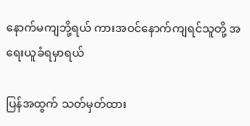နောက်မကျဘို့ရယ် ကားအဝင်နောက်ကျရင်သူတို့ အရေးယူခံရမှာရယ်

ပြန်အထွက် သတ်မှတ်ထား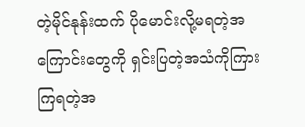တဲ့မိုင်နုန်းထက် ပိုမောင်းလို့မရတဲ့အကြောင်းတွေကို ရှင်းပြတဲ့အသံကိုကြားကြရတဲ့အ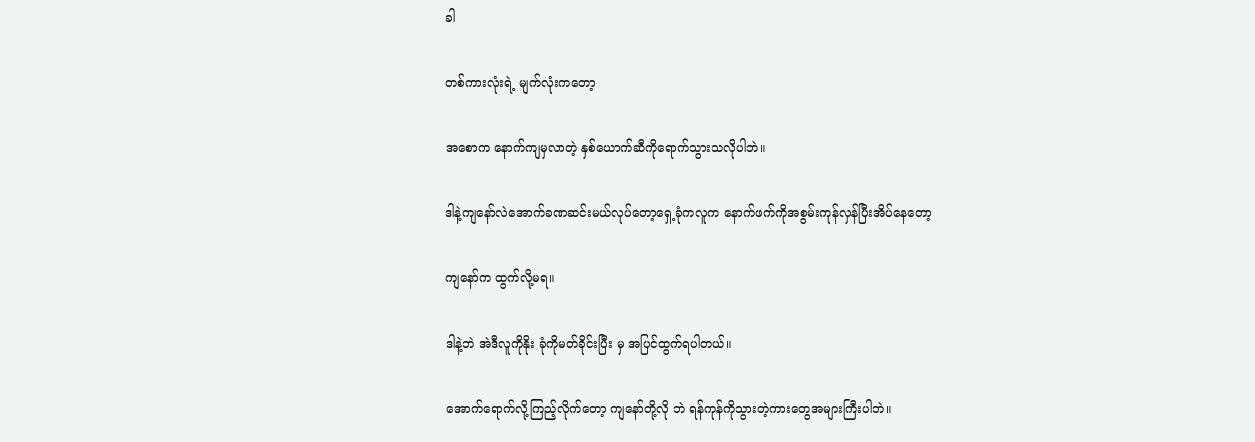ခါ

တစ်ကားလုံးရဲ့ မျက်လုံးကတော့

အစောက နောက်ကျမှလာတဲ့ နှစ်ယောက်ဆီကိုရောက်သွားသလိုပါဘဲ။

ဒါနဲ့ကျနော်လဲအောက်ခဏဆင်းမယ်လုပ်တော့ရှေ့ခုံကလူက နောက်ဖက်ကိုအစွမ်းကုန်လှန်ပြီးအိပ်နေတော့

ကျနော်က ထွက်လို့မရ။

ဒါနဲ့ဘဲ အဲဒီလူကိုနိုး ခုံကိုမတ်ခိုင်းပြီး မှ အပြင်ထွက်ရပါတယ်။

အောက်ရောက်လို့ကြည့်လိုက်တော့ ကျနော်တို့လို ဘဲ ရန်ကုန်ကိုသွားတဲ့ကားတွေအများကြီးပါဘဲ။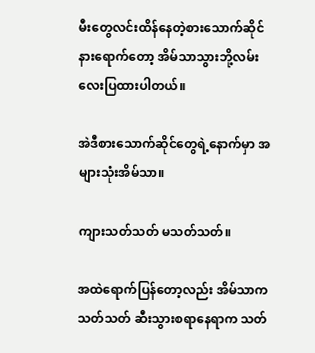မီးတွေလင်းထိန်နေတဲ့စားသောက်ဆိုင်နားရောက်တော့ အိမ်သာသွားဘို့လမ်းလေးပြထားပါတယ်။

အဲဒီစားသောက်ဆိုင်တွေရဲ့နောက်မှာ အများသုံးအိမ်သာ။

ကျားသတ်သတ် မသတ်သတ်။

အထဲရောက်ပြန်တော့လည်း အိမ်သာက သတ်သတ် ဆီးသွားစရာနေရာက သတ်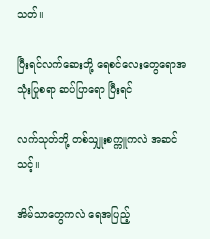သတ်။

ပြီးရင်လက်ဆေးဘို့ ရေစင်လေးတွေရောအသုံးပြုစရာ ဆပ်ပြာရော ပြီးရင်

လက်သုတ်ဘို့ တစ်သျှုးစက္ကူကလဲ အဆင်သင့်။

အိမ်သာတွေကလဲ ရေအပြည့်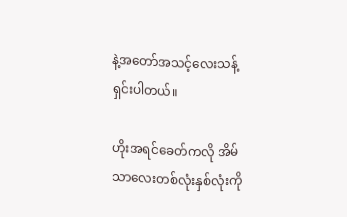နဲ့အတော်အသင့်လေးသန့်ရှင်းပါတယ်။

ဟိုးအရင်ခေတ်ကလို အိမ်သာလေးတစ်လုံးနှစ်လုံးကို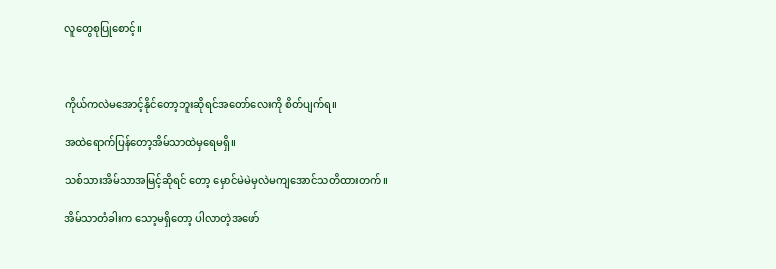လူတွေစုပြုစောင့်။



ကိုယ်ကလဲမအောင့်နိုင်တော့ဘူးဆိုရင်အတော်လေးကို စိတ်ပျက်ရ။

အထဲရောက်ပြန်တော့အိမ်သာထဲမှရေမရှိ။

သစ်သားအိမ်သာအမြင့်ဆိုရင် တော့ မှောင်မဲမဲမှလဲမကျအောင်သတိထားတက်။

အိမ်သာတံခါးက သော့မရှိတော့ ပါလာတဲ့အဖော်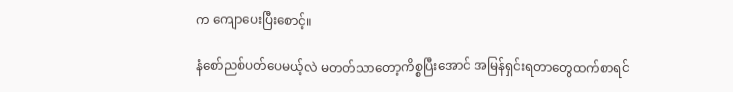က ကျောပေးပြီးစောင့်။

နံစော်ညစ်ပတ်ပေမယ့်လဲ မတတ်သာတော့ကိစ္စပြီးအောင် အမြန်ရှင်းရတာတွေထက်စာရင်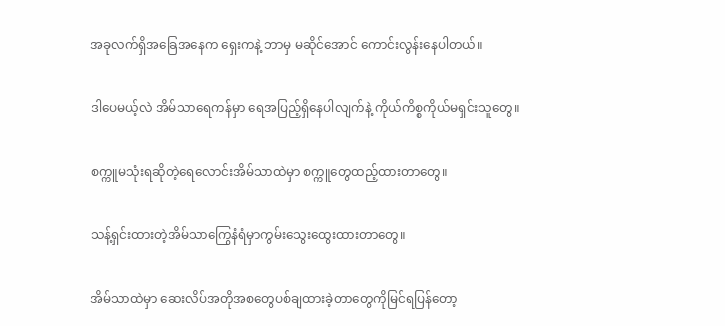အခုလက်ရှိအခြေအနေက ရှေးကနဲ့ ဘာမှ မဆိုင်အောင် ကောင်းလွန်းနေပါတယ်။

ဒါပေမယ့်လဲ အိမ်သာရေကန်မှာ ရေအပြည့်ရှိနေပါလျက်နဲ့ ကိုယ်ကိစ္စကိုယ်မရှင်းသူတွေ။

စက္ကူမသုံးရဆိုတဲ့ရေလောင်းအိမ်သာထဲမှာ စက္ကူတွေထည့်ထားတာတွေ။

သန့်ရှင်းထားတဲ့အိမ်သာကြွေနံရံမှာကွမ်းသွေးထွေးထားတာတွေ။

အိမ်သာထဲမှာ ဆေးလိပ်အတိုအစတွေပစ်ချထားခဲ့တာတွေကိုမြင်ရပြန်တော့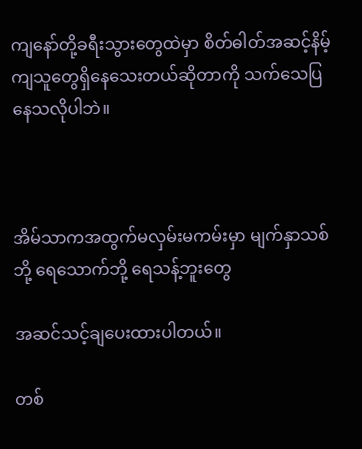ကျနော်တို့ခရီးသွားတွေထဲမှာ စိတ်ဓါတ်အဆင့်နိမ့်ကျသူတွေရှိနေသေးတယ်ဆိုတာကို သက်သေပြနေသလိုပါဘဲ။



အိမ်သာကအထွက်မလှမ်းမကမ်းမှာ မျက်နှာသစ်ဘို့ ရေသောက်ဘို့ ရေသန့်ဘူးတွေ

အဆင်သင့်ချပေးထားပါတယ်။

တစ်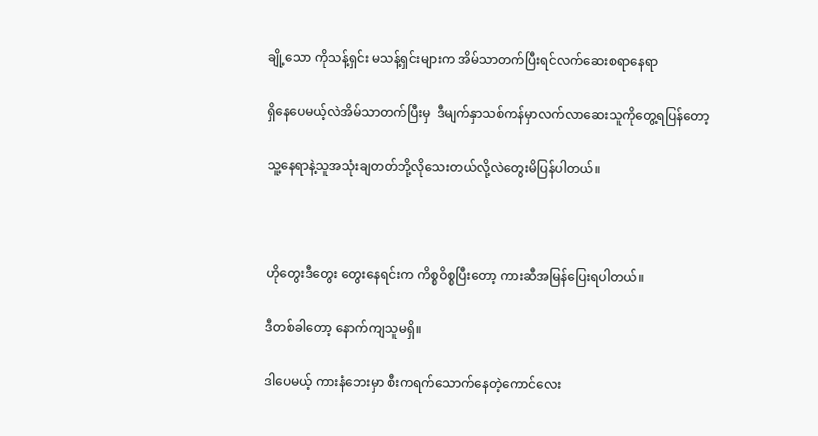ချို့သော ကိုသန့်ရှင်း မသန့်ရှင်းများက အိမ်သာတက်ပြီးရင်လက်ဆေးစရာနေရာ

ရှိနေပေမယ့်လဲအိမ်သာတက်ပြီးမှ  ဒီမျက်နှာသစ်ကန်မှာလက်လာဆေးသူကိုတွေ့ရပြန်တော့

သူ့နေရာနဲ့သူအသုံးချတတ်ဘို့လိုသေးတယ်လို့လဲတွေးမိပြန်ပါတယ်။



ဟိုတွေးဒီတွေး တွေးနေရင်းက ကိစ္စဝိစ္စပြီးတော့ ကားဆီအမြန်ပြေးရပါတယ်။

ဒီတစ်ခါတော့ နောက်ကျသူမရှိ။

ဒါပေမယ့် ကားနံဘေးမှာ စီးကရက်သောက်နေတဲ့ကောင်လေး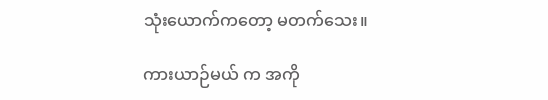သုံးယောက်ကတော့ မတက်သေး။

ကားယာဉ်မယ် က အကို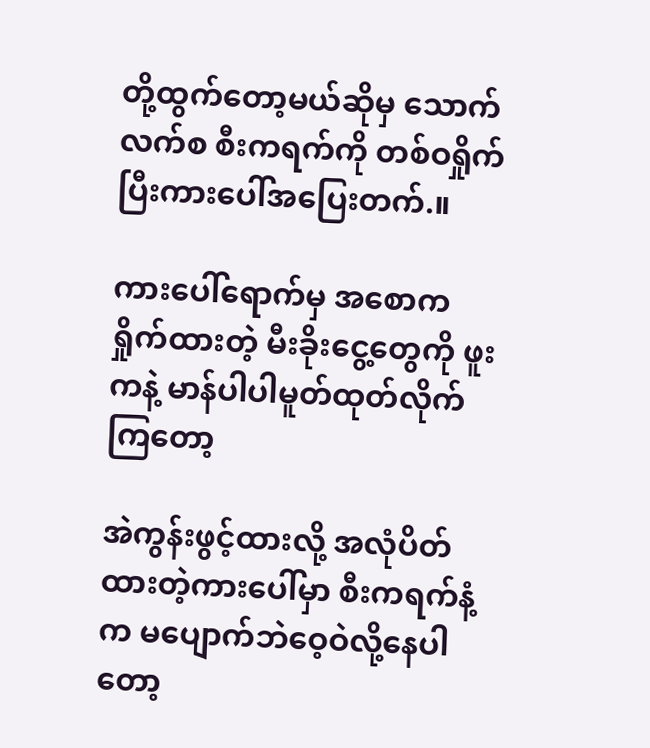တို့ထွက်တော့မယ်ဆိုမှ သောက်လက်စ စီးကရက်ကို တစ်ဝရှိုက်ပြီးကားပေါ်အပြေးတက်.။

ကားပေါ်ရောက်မှ အစောက ရှိုက်ထားတဲ့ မီးခိုးငွေ့တွေကို ဖူးကနဲ့ မာန်ပါပါမူတ်ထုတ်လိုက်ကြတော့

အဲကွန်းဖွင့်ထားလို့ အလုံပိတ်ထားတဲ့ကားပေါ်မှာ စီးကရက်နံ့က မပျောက်ဘဲဝေ့ဝဲလို့နေပါတော့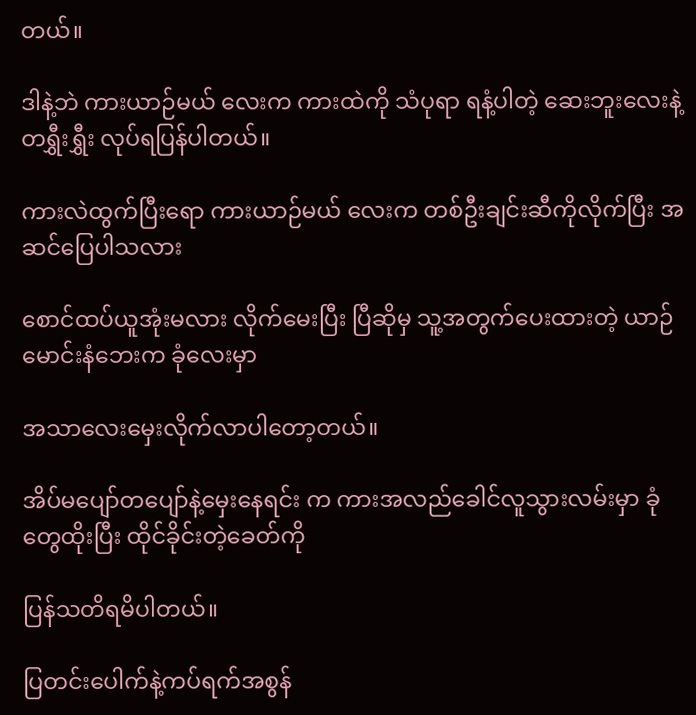တယ်။

ဒါနဲ့ဘဲ ကားယာဉ်မယ် လေးက ကားထဲကို သံပုရာ ရနံ့ပါတဲ့ ဆေးဘူးလေးနဲ့ တရွှီးရွှီး လုပ်ရပြန်ပါတယ်။

ကားလဲထွက်ပြီးရော ကားယာဉ်မယ် လေးက တစ်ဦးချင်းဆီကိုလိုက်ပြီး အဆင်ပြေပါသလား

စောင်ထပ်ယူအုံးမလား လိုက်မေးပြီး ပြီဆိုမှ သူ့အတွက်ပေးထားတဲ့ ယာဉ်မောင်းနံဘေးက ခုံလေးမှာ

အသာလေးမှေးလိုက်လာပါတော့တယ်။

အိပ်မပျော်တပျော်နဲ့မှေးနေရင်း က ကားအလည်ခေါင်လူသွားလမ်းမှာ ခုံတွေထိုးပြီး ထိုင်ခိုင်းတဲ့ခေတ်ကို

ပြန်သတိရမိပါတယ်။

ပြတင်းပေါက်နဲ့ကပ်ရက်အစွန်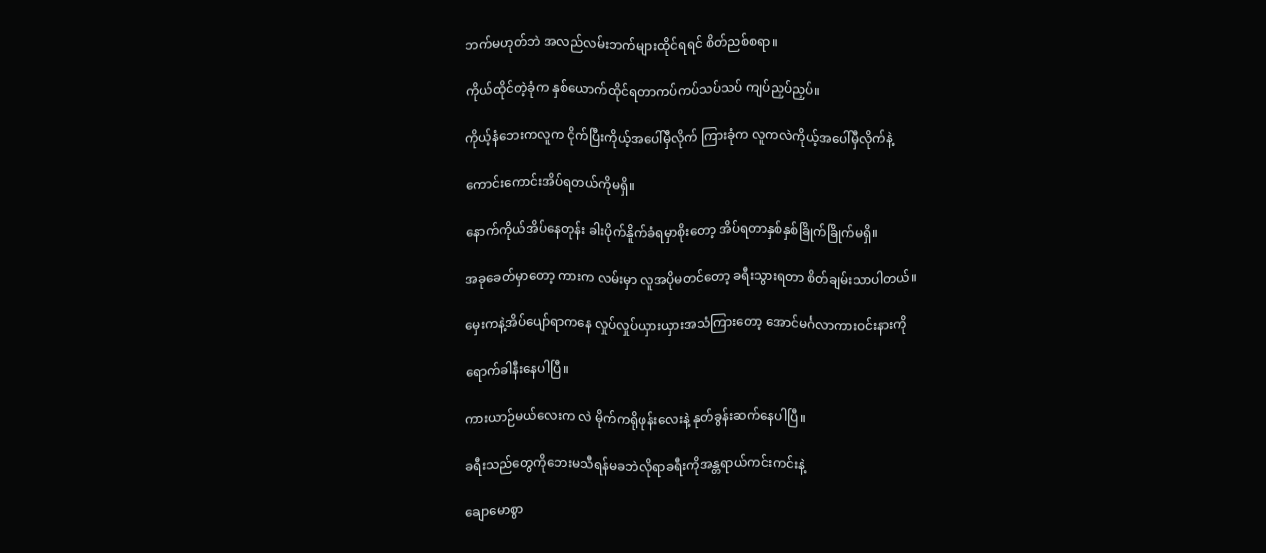ဘက်မဟုတ်ဘဲ အလည်လမ်းဘက်များထိုင်ရရင် စိတ်ညစ်စရာ။

ကိုယ်ထိုင်တဲ့ခုံက နှစ်ယောက်ထိုင်ရတာကပ်ကပ်သပ်သပ် ကျပ်ညှပ်ညှပ်။

ကိုယ့်နံဘေးကလူက ငိုက်ပြီးကိုယ့်အပေါ်မှီလိုက် ကြားခုံက လူကလဲကိုယ့်အပေါ်မှီလိုက်နဲ့

ကောင်းကောင်းအိပ်ရတယ်ကိုမရှိ။

နောက်ကိုယ်အိပ်နေတုန်း ခါးပိုက်နိူက်ခံရမှာစိုးတော့ အိပ်ရတာနှစ်နှစ်ခြိုက်ခြိုက်မရှိ။

အခုခေတ်မှာတော့ ကားက လမ်းမှာ လူအပိုမတင်တော့ ခရီးသွားရတာ စိတ်ချမ်းသာပါတယ်။

မှေးကနဲ့အိပ်ပျော်ရာကနေ လှုပ်လှုပ်ယှားယှားအသံကြားတော့ အောင်မင်္ဂလာကားဝင်းနားကို

ရောက်ခါနီးနေပါပြီ။

ကားယာဉ်မယ်လေးက လဲ မိုက်ကရိုဖုန်းလေးနဲ့ နုတ်ခွန်းဆက်နေပါပြီ။

ခရီးသည်တွေကိုဘေးမသီရန်မခဘဲလိုရာခရီးကိုအန္တရာယ်ကင်းကင်းနဲ့

ချောမောစွာ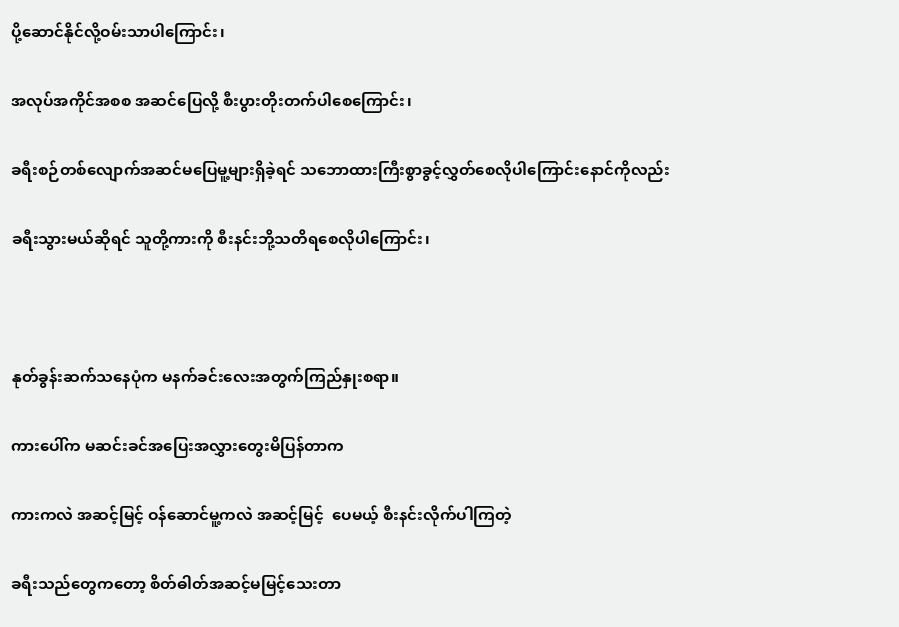ပို့ဆောင်နိုင်လို့ဝမ်းသာပါကြောင်း၊

အလုပ်အကိုင်အစစ အဆင်ပြေလို့ စီးပွားတိုးတက်ပါစေကြောင်း၊

ခရီးစဉ်တစ်လျောက်အဆင်မပြေမူ့များရှိခဲ့ရင် သဘောထားကြီးစွာခွင့်လွှတ်စေလိုပါကြောင်းနောင်ကိုလည်း

ခရီးသွားမယ်ဆိုရင် သူတို့ကားကို စီးနင်းဘို့သတိရစေလိုပါကြောင်း၊



နုတ်ခွန်းဆက်သနေပုံက မနက်ခင်းလေးအတွက်ကြည်နှုးစရာ။

ကားပေါ်က မဆင်းခင်အပြေးအလွှားတွေးမိပြန်တာက

ကားကလဲ အဆင့်မြင့် ဝန်ဆောင်မူ့ကလဲ အဆင့်မြင့်  ပေမယ့် စီးနင်းလိုက်ပါကြတဲ့

ခရီးသည်တွေကတော့ စိတ်ဓါတ်အဆင့်မမြင့်သေးတာ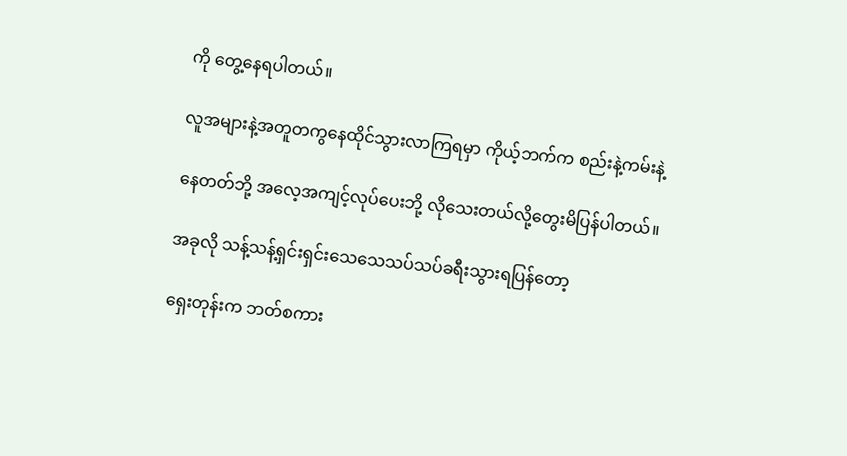ကို တွေ့နေရပါတယ်။

လူအများနဲ့အတူတကွနေထိုင်သွားလာကြရမှာ ကိုယ့်ဘက်က စည်းနဲ့ကမ်းနဲ့

နေတတ်ဘို့ အလေ့အကျင့်လုပ်ပေးဘို့ လိုသေးတယ်လို့တွေးမိပြန်ပါတယ်။

အခုလို သန့်သန့်ရှင်းရှင်းသေသေသပ်သပ်ခရီးသွားရပြန်တော့

ရှေးတုန်းက ဘတ်စကား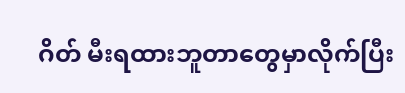ဂိတ် မီးရထားဘူတာတွေမှာလိုက်ပြီး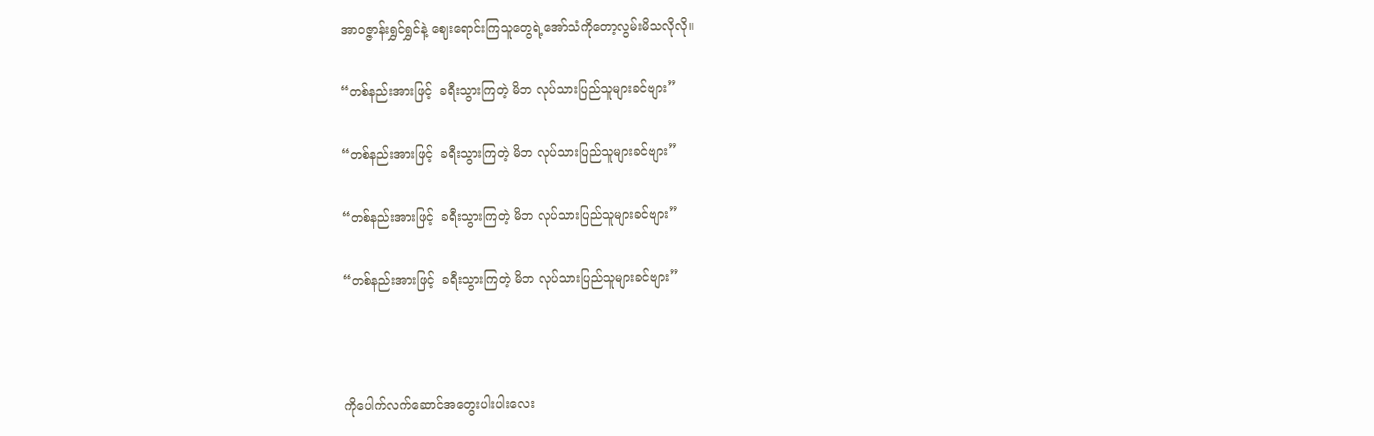အာဝဇ္ဇာန်းရွှင်ရွှင်နဲ့ ဈေးရောင်းကြသူတွေရဲ့အော်သံကိုတော့လွမ်းမိသလိုလို။

“တစ်နည်းအားဖြင့်  ခရီးသွားကြတဲ့ မိဘ လုပ်သားပြည်သူများခင်ဗျား”

“တစ်နည်းအားဖြင့်  ခရီးသွားကြတဲ့ မိဘ လုပ်သားပြည်သူများခင်ဗျား”

“တစ်နည်းအားဖြင့်  ခရီးသွားကြတဲ့ မိဘ လုပ်သားပြည်သူများခင်ဗျား”

“တစ်နည်းအားဖြင့်  ခရီးသွားကြတဲ့ မိဘ လုပ်သားပြည်သူများခင်ဗျား”



ကိုပေါက်လက်ဆောင်အတွေးပါးပါးလေး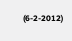(6-2-2012)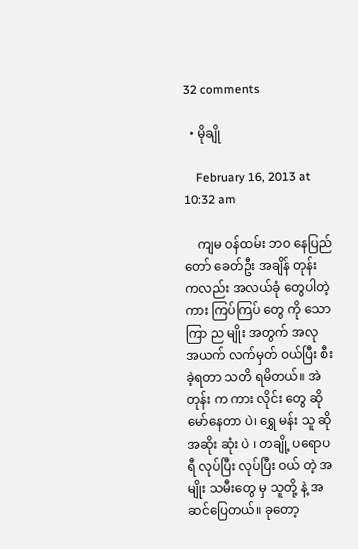32 comments

  • မိုချို

    February 16, 2013 at 10:32 am

    ကျမ ဝန်ထမ်း ဘဝ နေပြည်တော် ခေတ်ဦး အချိန် တုန်း ကလည်း အလယ်ခုံ တွေပါတဲ့ ကား ကြပ်ကြပ် တွေ ကို သောကြာ ည မျိုး အတွက် အလု အယက် လက်မှတ် ဝယ်ပြီး စီး ခဲ့ရတာ သတိ ရမိတယ်။ အဲတုန်း က ကား လိုင်း တွေ ဆို မော်နေတာ ပဲ၊ ရွှေ မန်း သူ ဆို အဆိုး ဆုံး ပဲ ၊ တချို့ ပရောပရီ လုပ်ပြီး လုပ်ပြီး ဝယ် တဲ့ အမျိုး သမီးတွေ မှ သူတို့ နဲ့ အဆင်ပြေတယ်။ ခုတော့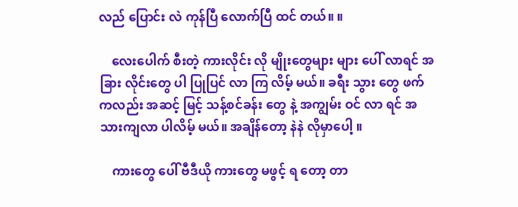လည် ပြောင်း လဲ ကုန်ပြီ လောက်ပြီ ထင် တယ်။ ။

    လေးပေါက် စီးတဲ့ ကားလိုင်း လို မျိုးတွေများ များ ပေါ် လာရင် အခြား လိုင်းတွေ ပါ ပြုပြင် လာ ကြ လိမ့် မယ်။ ခရီး သွား တွေ ဖက် ကလည်း အဆင့် မြင့် သန့်စင်ခန်း တွေ နဲ့ အကျွမ်း ဝင် လာ ရင် အသားကျလာ ပါလိမ့် မယ်။ အချိန်တော့ နဲနဲ လိုမှာပေါ့ ။

    ကားတွေ ပေါ် ဗီဒီယို ကားတွေ မဖွင့် ရ တော့ တာ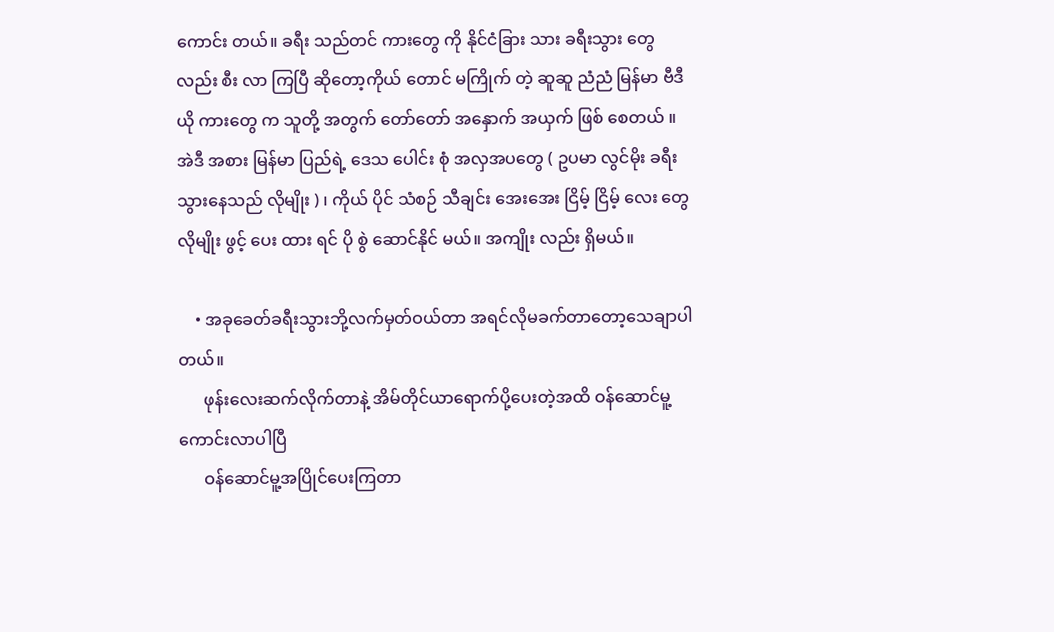ကောင်း တယ်။ ခရီး သည်တင် ကားတွေ ကို နိုင်ငံခြား သား ခရီးသွား တွေ လည်း စီး လာ ကြပြီ ဆိုတော့ကိုယ် တောင် မကြိုက် တဲ့ ဆူဆူ ညံညံ မြန်မာ ဗီဒီယို ကားတွေ က သူတို့ အတွက် တော်တော် အနှောက် အယှက် ဖြစ် စေတယ် ။ အဲဒီ အစား မြန်မာ ပြည်ရဲ့ ဒေသ ပေါင်း စုံ အလှအပတွေ ( ဥပမာ လွင်မိုး ခရီး သွားနေသည် လိုမျိုး ) ၊ ကိုယ် ပိုင် သံစဉ် သီချင်း အေးအေး ငြိမ့် ငြိမ့် လေး တွေ လိုမျိုး ဖွင့် ပေး ထား ရင် ပို စွဲ ဆောင်နိုင် မယ်။ အကျိုး လည်း ရှိမယ်။

    • အခုခေတ်ခရီးသွားဘို့လက်မှတ်ဝယ်တာ အရင်လိုမခက်တာတော့သေချာပါတယ်။
      ဖုန်းလေးဆက်လိုက်တာနဲ့ အိမ်တိုင်ယာရောက်ပို့ပေးတဲ့အထိ ဝန်ဆောင်မူ့ကောင်းလာပါပြီ
      ဝန်ဆောင်မူ့အပြိုင်ပေးကြတာ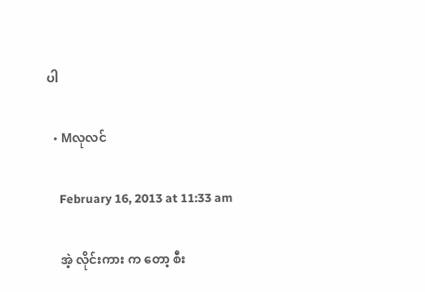ပါ

  • Mလုလင်

    February 16, 2013 at 11:33 am

    အဲ့ လိုင်းကား က တော့ စီး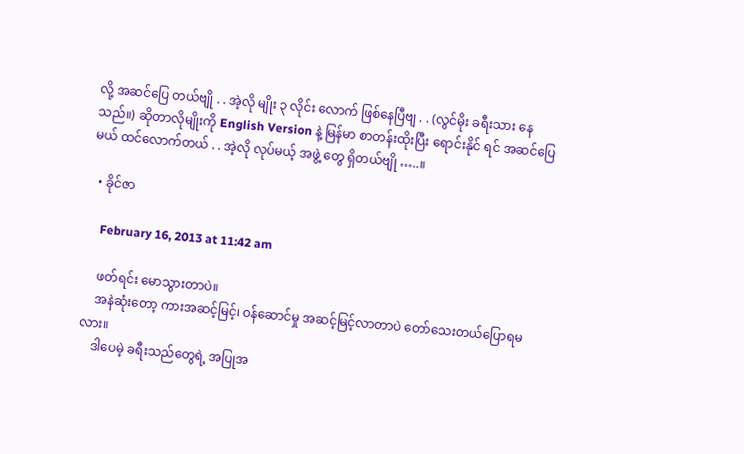လို့ အဆင်ပြေ တယ်ဗျို . . အဲ့လို မျိုး ၃ လိုင်း လောက် ဖြစ်နေပြီဗျ . . (လွင်မိုး ခရီးသား နေသည်။) ဆိုတာလိုမျိုးကို English Version နဲ့ မြန်မာ စာတန်းထိုးပြီး ရောင်းနိုင် ရင် အဆင်ပြေ မယ် ထင်လောက်တယ် . . အဲ့လို လုပ်မယ့် အဖွဲ့ တွေ ရှိတယ်ဗျို …..။

  • ခိုင်ဇာ

    February 16, 2013 at 11:42 am

    ဖတ်ရင်း မောသွားတာပဲ။
    အနဲဆုံးတော့ ကားအဆင့်မြင့်၊ ဝန်ဆောင်မှု အဆင့်မြင့်လာတာပဲ တော်သေးတယ်ပြောရမလား။
    ဒါပေမဲ့ ခရီးသည်တွေရဲ့ အပြုအ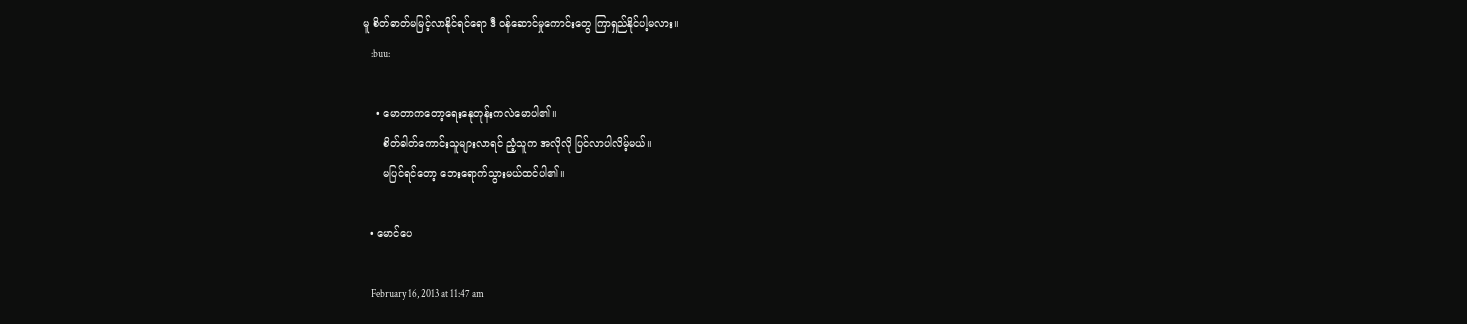မူ စိတ်ဓာတ်မမြင့်လာနိုင်ရင်ရော ဒီ ဝန်ဆောင်မှုကောင်းတွေ ကြာရှည်နိုင်ပါ့မလား။
    :buu:

    • မောတာကတော့ရေးနေုတုန်းကလဲမောပါ၏။
      စိတ်ဓါတ်ကောင်းသူများလာရင် ညံ့သူက အလိုလို ပြင်လာပါလိမ့်မယ်။
      မပြင်ရင်တော့ ဘေးရောက်သွားမယ်ထင်ပါ၏။

  • မောင်ပေ

    February 16, 2013 at 11:47 am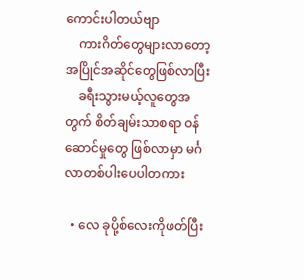ကောင်းပါတယ်ဗျာ
    ကားဂိတ်တွေများလာတော့ အပြိုင်အဆိုင်တွေဖြစ်လာပြီး
    ခရီးသွားမယ့်လူတွေအတွက် စိတ်ချမ်းသာစရာ ဝန်ဆောင်မှုတွေ ဖြစ်လာမှာ မင်္ဂလာတစ်ပါးပေပါတကား

  • လေ ခုပို့စ်လေးကိုဖတ်ပြီး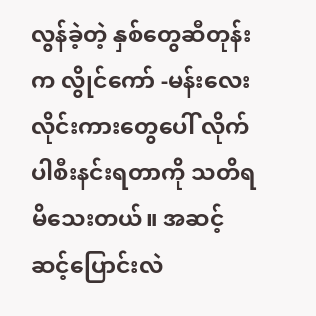လွန်ခဲ့တဲ့ နှစ်တွေဆီတုန်းက လွိုင်ကော် -မန်းလေးလိုင်းကားတွေပေါ် လိုက်ပါစီးနင်းရတာကို သတိရမိသေးတယ်။ အဆင့်ဆင့်ပြောင်းလဲ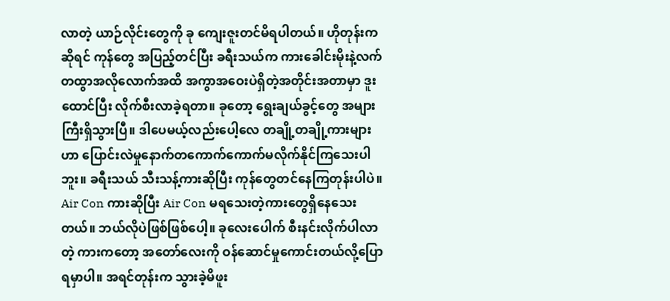လာတဲ့ ယာဉ်လိုင်းတွေကို ခု ကျေးဇူးတင်မိရပါတယ်။ ဟိုတုန်းကဆိုရင် ကုန်တွေ အပြည့်တင်ပြီး ခရီးသယ်က ကားခေါင်းမိုးနဲ့လက်တထွာအလိုလောက်အထိ အကွာအဝေးပဲရှိတဲ့အတိုင်းအတာမှာ ဒူးထောင်ပြီး လိုက်စီးလာခဲ့ရတာ။ ခုတော့ ရွေးချယ်ခွင့်တွေ အများကြီးရှိသွားပြီ။ ဒါပေမယ့်လည်းပေါ့လေ တချို့တချို့ကားများဟာ ပြောင်းလဲမှုနောက်တကောက်ကောက်မလိုက်နိုင်ကြသေးပါဘူး။ ခရီးသယ် သီးသန့်ကားဆိုပြီး ကုန်တွေတင်နေကြတုန်းပါပဲ။ Air Con ကားဆိုပြီး Air Con မရသေးတဲ့ကားတွေရှိနေသေးတယ်။ ဘယ်လိုပဲဖြစ်ဖြစ်ပေါ့။ ခုလေးပေါက် စီးနင်းလိုက်ပါလာတဲ့ ကားကတော့ အတော်လေးကို ဝန်ဆောင်မှုကောင်းတယ်လို့ပြောရမှာပါ။ အရင်တုန်းက သွားခဲ့မိဖူး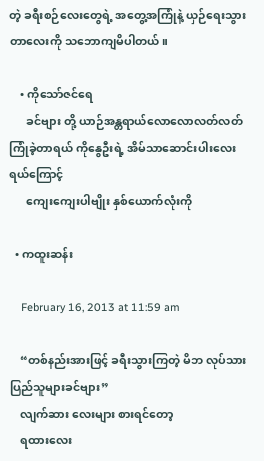တဲ့ ခရီးစဉ်လေးတွေရဲ့ အတွေ့အကြုံနဲ့ ယှဉ်ရေးသွားတာလေးကို သဘောကျမိပါတယ်။

    • ကိုသော်ဇင်ရေ
      ခင်ဗျား တို့ ယာဉ်အန္တရာယ်လောလောလတ်လတ်ကြုံခဲ့တာရယ် ကိုနွေဦးရဲ့ အိမ်သာဆောင်းပါးလေးရယ်ကြောင့်
      ကျေးကျေးပါဗျိုး နှစ်ယောက်လုံးကို

  • ကထူးဆန်း

    February 16, 2013 at 11:59 am

    “တစ်နည်းအားဖြင့် ခရီးသွားကြတဲ့ မိဘ လုပ်သားပြည်သူများခင်ဗျား”
    လျက်ဆား လေးများ စားရင်တော့
    ရထားလေး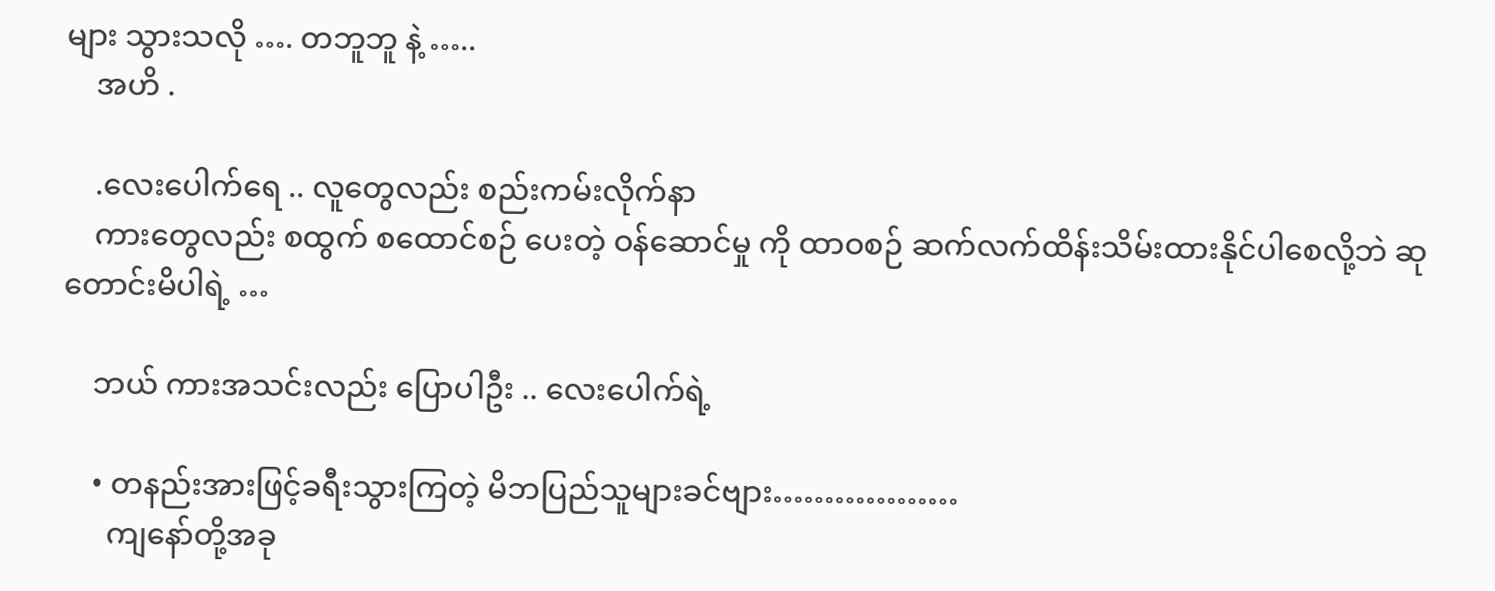များ သွားသလို …. တဘူဘူ နဲ့ …..
    အဟိ .

    .လေးပေါက်ရေ .. လူတွေလည်း စည်းကမ်းလိုက်နာ
    ကားတွေလည်း စထွက် စထောင်စဉ် ပေးတဲ့ ဝန်ဆောင်မှု ကို ထာဝစဉ် ဆက်လက်ထိန်းသိမ်းထားနိုင်ပါစေလို့ဘဲ ဆုတောင်းမိပါရဲ့ …

    ဘယ် ကားအသင်းလည်း ပြောပါဦး .. လေးပေါက်ရဲ့

    • တနည်းအားဖြင့်ခရီးသွားကြတဲ့ မိဘပြည်သူများခင်ဗျား………………
      ကျနော်တို့အခု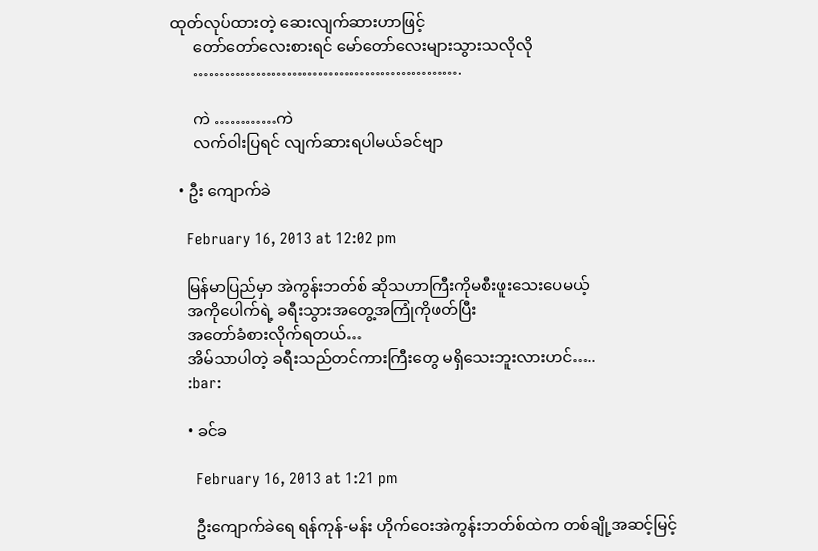ထုတ်လုပ်ထားတဲ့ ဆေးလျက်ဆားဟာဖြင့်
      တော်တော်လေးစားရင် မော်တော်လေးများသွားသလိုလို
      …………………………………………….

      ကဲ …………ကဲ
      လက်ဝါးပြရင် လျက်ဆားရပါမယ်ခင်ဗျာ

  • ဦး ကျောက်ခဲ

    February 16, 2013 at 12:02 pm

    မြန်မာပြည်မှာ အဲကွန်းဘတ်စ် ဆိုသဟာကြီးကိုမစီးဖူးသေးပေမယ့်
    အကိုပေါက်ရဲ့ ခရီးသွားအတွေ့အကြုံကိုဖတ်ပြီး
    အတော်ခံစားလိုက်ရတယ်…
    အိမ်သာပါတဲ့ ခရီးသည်တင်ကားကြီးတွေ မရှိသေးဘူးလားဟင်…..
    :bar:

    • ခင်ခ

      February 16, 2013 at 1:21 pm

      ဦးကျောက်ခဲရေ ရန်ကုန်-မန်း ဟိုက်ဝေးအဲကွန်းဘတ်စ်ထဲက တစ်ချို့အဆင့်မြင့်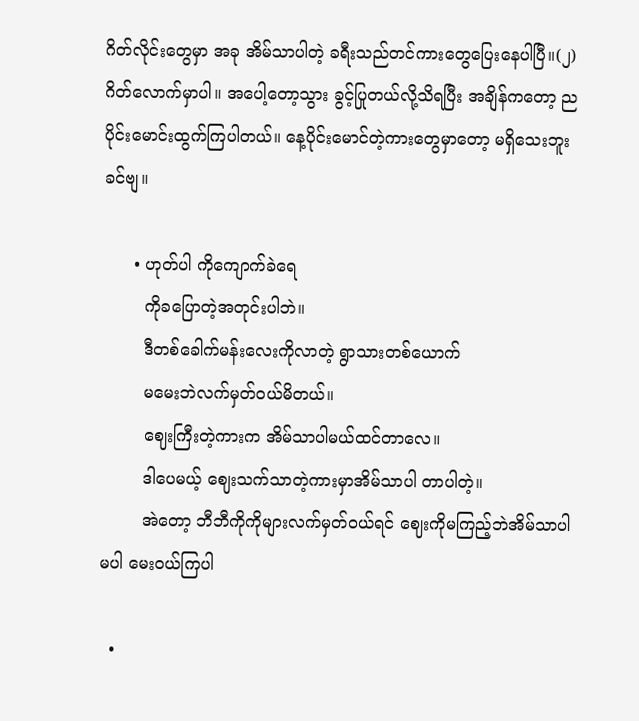ဂိတ်လိုင်းတွေမှာ အခု အိမ်သာပါတဲ့ ခရီးသည်တင်ကားတွေပြေးနေပါပြီ။(၂) ဂိတ်လောက်မှာပါ။ အပေါ့တော့သွား ခွင့်ပြုတယ်လို့သိရပြီး အချိန်ကတော့ ညပိုင်းမောင်းထွက်ကြပါတယ်။ နေ့ပိုင်းမောင်တဲ့ကားတွေမှာတော့ မရှိသေးဘူးခင်ဗျ။

      • ဟုတ်ပါ ကိုကျောက်ခဲရေ
        ကိုခပြောတဲ့အတုင်းပါဘဲ။
        ဒီတစ်ခေါက်မန်းလေးကိုလာတဲ့ ရွာသားတစ်ယောက်
        မမေးဘဲလက်မှတ်ဝယ်မိတယ်။
        ဈေးကြီးတဲ့ကားက အိမ်သာပါမယ်ထင်တာလေ။
        ဒါပေမယ့် ဈေးသက်သာတဲ့ကားမှာအိမ်သာပါ တာပါတဲ့။
        အဲတော့ ဘီဘီကိုကိုများလက်မှတ်ဝယ်ရင် ဈေးကိုမကြည့်ဘဲအိမ်သာပါမပါ မေးဝယ်ကြပါ

  •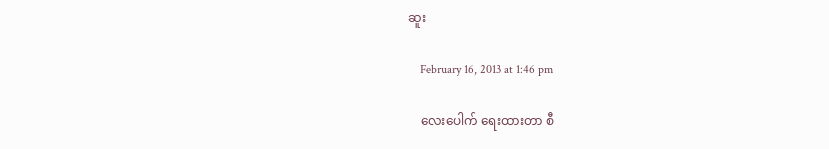ဆူး

    February 16, 2013 at 1:46 pm

    လေးပေါက် ရေးထားတာ စီ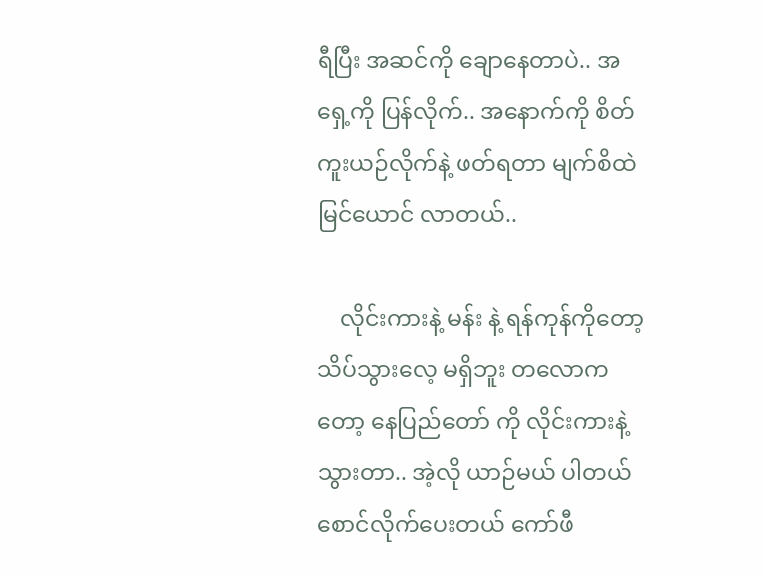ရီပြီး အဆင်ကို ချောနေတာပဲ.. အရှေ့ကို ပြန်လိုက်.. အနောက်ကို စိတ်ကူးယဉ်လိုက်နဲ့ ဖတ်ရတာ မျက်စိထဲ မြင်ယောင် လာတယ်..

    လိုင်းကားနဲ့ မန်း နဲ့ ရန်ကုန်ကိုတော့ သိပ်သွားလေ့ မရှိဘူး တလောကတော့ နေပြည်တော် ကို လိုင်းကားနဲ့ သွားတာ.. အဲ့လို ယာဉ်မယ် ပါတယ် စောင်လိုက်ပေးတယ် ကော်ဖီ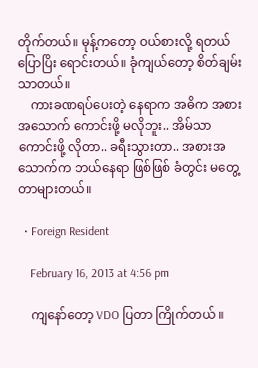တိုက်တယ်။ မုန့်ကတော့ ဝယ်စားလို့ ရတယ် ပြောပြိး ရောင်းတယ်။ ခုံကျယ်တော့ စိတ်ချမ်းသာတယ်။
    ကားခဏရပ်ပေးတဲ့ နေရာက အဓိက အစားအသောက် ကောင်းဖို့ မလိုဘူး.. အိမ်သာ ကောင်းဖို့ လိုတာ.. ခရီးသွားတာ.. အစားအသောက်က ဘယ်နေရာ ဖြစ်ဖြစ် ခံတွင်း မတွေ့တာများတယ်။

  • Foreign Resident

    February 16, 2013 at 4:56 pm

    ကျနော်တော့ VDO ပြတာ ကြိုက်တယ် ။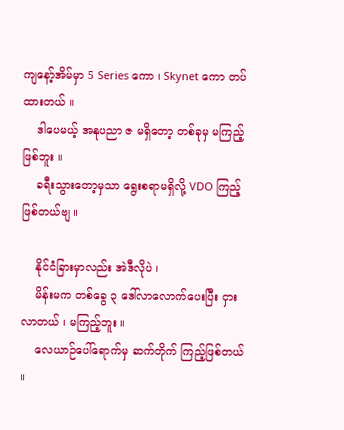ကျနော့်အိမ်မှာ 5 Series ကော ၊ Skynet ကော တပ်ထားတယ် ။
    ဒါပေမယ့် အနုပညာ ဇ မရှိတော့ တစ်ခုမှ မကြည့်ဖြစ်ဘူး ။
    ခရီးသွားတော့မှသာ ရွေးစရာမရှိလို့ VDO ကြည့်ဖြစ်တယ်ဗျ ။

    နိုင်ငံခြားမှာလည်း အဲဒီလိုပဲ ၊
    မိန်းမက တစ်ခွေ ၃ ဒေါ်လာလောက်ပေးပြီး ငှားလာတယ် ၊ မကြည့်ဘူး ။
    လေယာဉ်ပေါ်ရောက်မှ ဆက်တိုက် ကြည့်ဖြစ်တယ် ။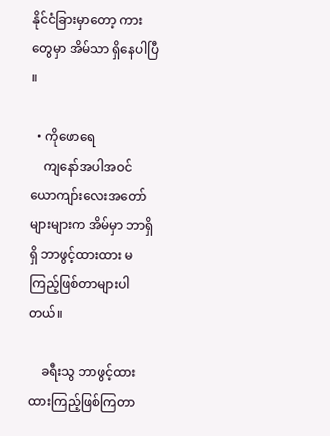နိုင်ငံခြားမှာတော့ ကားတွေမှာ အိမ်သာ ရှိနေပါပြီ ။

  • ကိုဖောရေ
    ကျနော်အပါအဝင် ယောကျာ်းလေးအတော်များများက အိမ်မှာ ဘာရှိရှိ ဘာဖွင့်ထားထား မကြည့်ဖြစ်တာများပါတယ်။

    ခရီးသွ ဘာဖွင့်ထားထားကြည့်ဖြစ်ကြတာ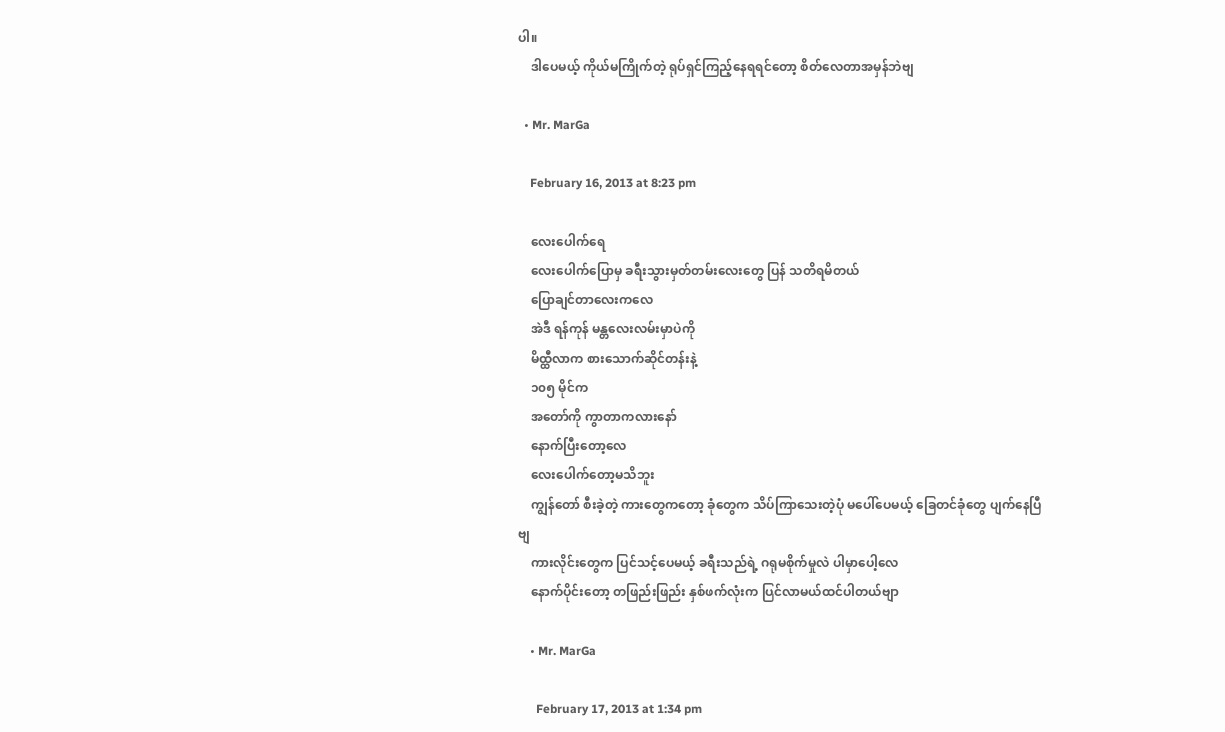ပါ။
    ဒါပေမယ့် ကိုယ်မကြိုက်တဲ့ ရုပ်ရှင်ကြည့်နေရရင်တော့ စိတ်လေတာအမှန်ဘဲဗျ

  • Mr. MarGa

    February 16, 2013 at 8:23 pm

    လေးပေါက်ရေ
    လေးပေါက်ပြောမှ ခရီးသွားမှတ်တမ်းလေးတွေ ပြန် သတိရမိတယ်
    ပြောချင်တာလေးကလေ
    အဲဒီ ရန်ကုန် မန္တလေးလမ်းမှာပဲကို
    မိထ္ထီလာက စားသောက်ဆိုင်တန်းနဲ့
    ၁၀၅ မိုင်က
    အတော်ကို ကွာတာကလားနော်
    နောက်ပြီးတော့လေ
    လေးပေါက်တော့မသိဘူး
    ကျွန်တော် စီးခဲ့တဲ့ ကားတွေကတော့ ခုံတွေက သိပ်ကြာသေးတဲ့ပုံ မပေါ်ပေမယ့် ခြေတင်ခုံတွေ ပျက်နေပြီဗျ
    ကားလိုင်းတွေက ပြင်သင့်ပေမယ့် ခရီးသည်ရဲ့ ဂရုမစိုက်မှုလဲ ပါမှာပေါ့လေ
    နောက်ပိုင်းတော့ တဖြည်းဖြည်း နှစ်ဖက်လုံးက ပြင်လာမယ်ထင်ပါတယ်ဗျာ

    • Mr. MarGa

      February 17, 2013 at 1:34 pm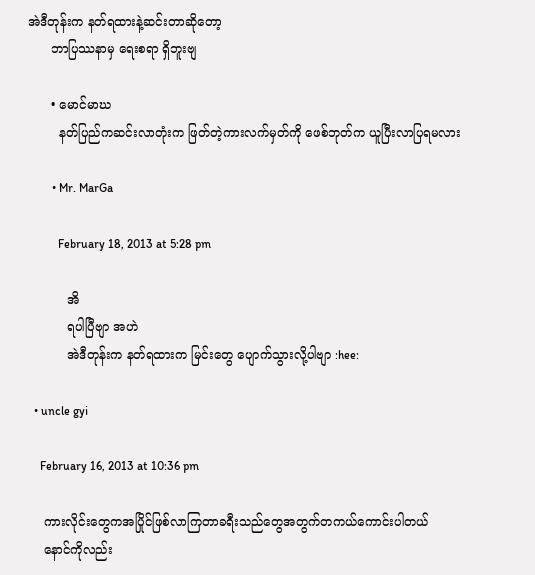အဲဒီတုန်းက နတ်ရထားနဲ့ဆင်းတာဆိုတော့
      ဘာပြဿနာမှ ရေးစရာ ရှိဘူးဗျ

      • မောင်မာဃ
        နတ်ပြည်ကဆင်းလာတုံးက ဖြတ်တဲ့ကားလက်မှတ်ကို ဖေစ်ဘုတ်က ယူပြီးလာပြရမလား

        • Mr. MarGa

          February 18, 2013 at 5:28 pm

          အိ
          ရပါပြီဗျာ အဟဲ
          အဲဒီတုန်းက နတ်ရထားက မြင်းတွေ ပျောက်သွားလို့ပါဗျာ :hee:

  • uncle gyi

    February 16, 2013 at 10:36 pm

    ကားလိုင်းတွေကအပြိုင်ဖြစ်လာကြတာခရီးသည်တွေအတွက်တကယ်ကောင်းပါတယ်
    နောင်ကိုလည်း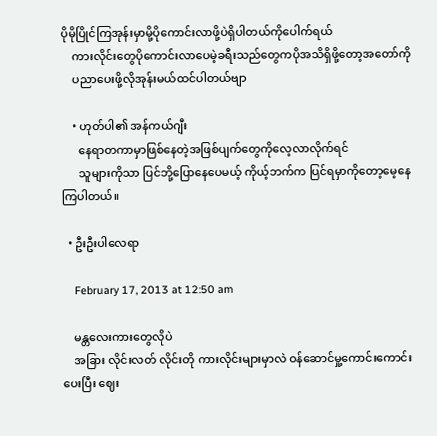ပိုမိုပြိုင်ကြအုန်းမှာမို့ပိုကောင်းလာဖို့ပဲရှိပါတယ်ကိုပေါက်ရယ်
    ကားလိုင်းတွေပိုကောင်းလာပေမဲ့ခရီးသည်တွေကပိုအသိရှိဖို့တော့အတော်ကို
    ပညာပေးဖို့လိုအုန်းမယ်ထင်ပါတယ်ဗျာ

    • ဟုတ်ပါ၏ အန်ကယ်ဂျီး
      နေရာတကာမှာဖြစ်နေတဲ့အဖြစ်ပျက်တွေကိုလေ့လာလိုက်ရင်
      သူများကိုသာ ပြင်ဘို့ပြောနေပေမယ့် ကိုယ့်ဘက်က ပြင်ရမှာကိုတော့မေ့နေကြပါတယ်။

  • ဦးဦးပါလေရာ

    February 17, 2013 at 12:50 am

    မန္တလေးကားတွေလိုပဲ
    အခြား လိုင်းလတ် လိုင်းတို ကားလိုင်းများမှာလဲ ဝန်ဆောင်မှု့ကောင်းကောင်းပေးပြီး ဈေး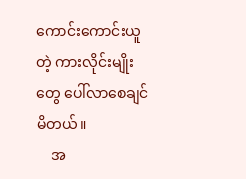ကောင်းကောင်းယူတဲ့ ကားလိုင်းမျိုးတွေ ပေါ်လာစေချင်မိတယ်။
    အ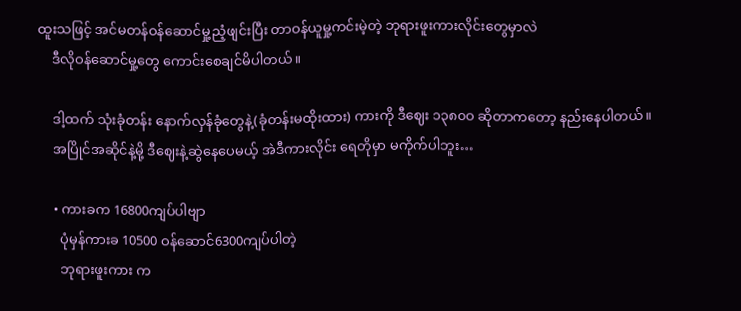ထူးသဖြင့် အင်မတန်ဝန်ဆောင်မှု့ညံ့ဖျင်းပြီး တာဝန်ယူမှု့ကင်းမဲ့တဲ့ ဘုရားဖူးကားလိုင်းတွေမှာလဲ
    ဒီလိုဝန်ဆောင်မှု့တွေ ကောင်းစေချင်မိပါတယ်။

    ဒါ့ထက် သုံးခုံတန်း နောက်လှန်ခုံတွေနဲ့(ခုံတန်းမထိုးထား) ကားကို ဒီဈေး ၁၃၈၀ဝ ဆိုတာကတော့ နည်းနေပါတယ်။
    အပြိုင်အဆိုင်နဲ့မို့ ဒီဈေးနဲ့ဆွဲနေပေမယ့် အဲဒီကားလိုင်း ရေတိုမှာ မကိုက်ပါဘူး…

    • ကားခက 16800ကျပ်ပါဗျာ
      ပုံမှန်ကားခ 10500 ဝန်ဆောင်6300ကျပ်ပါတဲ့
      ဘုရားဖူးကား က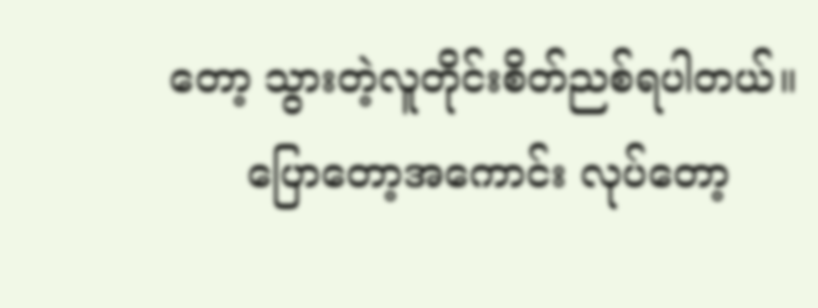တော့ သွားတဲ့လူတိုင်းစိတ်ညစ်ရပါတယ်။
      ပြောတော့အကောင်း လုပ်တော့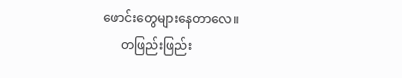ဖောင်းတွေများနေတာလေ။
      တဖြည်းဖြည်း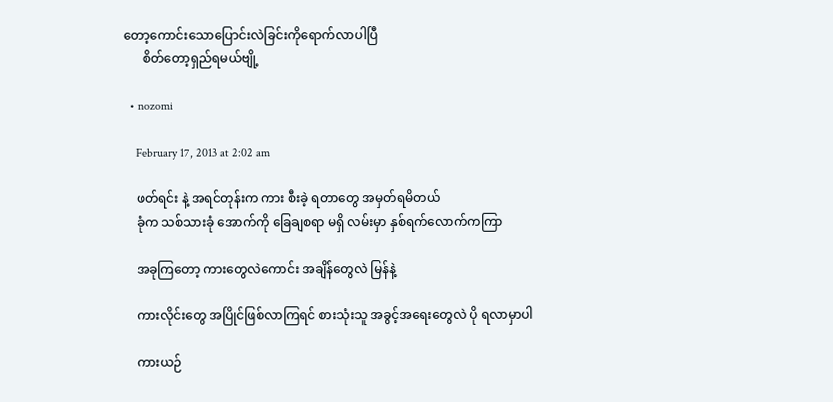တော့ကောင်းသောပြောင်းလဲခြင်းကိုရောက်လာပါပြီ
      စိတ်တော့ရှည်ရမယ်ဗျို့

  • nozomi

    February 17, 2013 at 2:02 am

    ဖတ်ရင်း နဲ့ အရင်တုန်းက ကား စီးခဲ့ ရတာတွေ အမှတ်ရမိတယ်
    ခုံက သစ်သားခုံ အောက်ကို ခြေချစရာ မရှိ လမ်းမှာ နှစ်ရက်လောက်ကကြာ

    အခုကြတော့ ကားတွေလဲကောင်း အချိန်တွေလဲ မြန်နဲ့

    ကားလိုင်းတွေ အပြိုင်ဖြစ်လာကြရင် စားသုံးသူ အခွင့်အရေးတွေလဲ ပို ရလာမှာပါ

    ကားယဉ်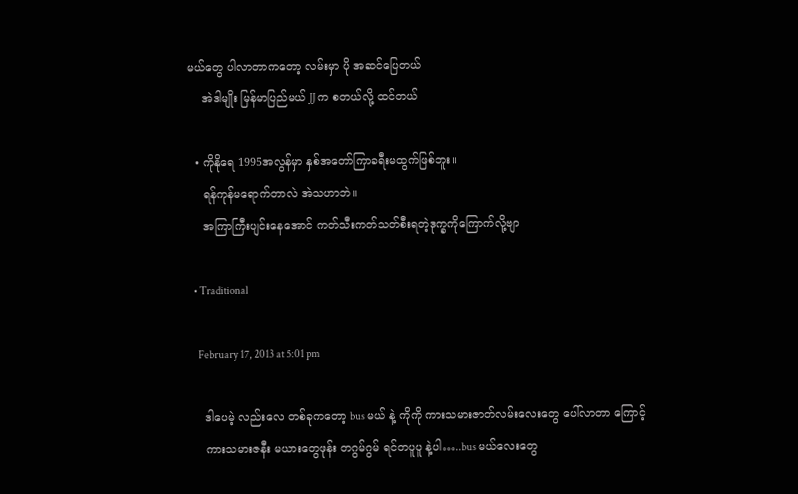မယ်တွေ ပါလာတာကတော့ လမ်းမှာ ပို အဆင်ပြေတယ်
    အဲဒါမျိုး မြန်မာပြည်မယ် JJ က စတယ်လို့ ထင်တယ်

  • ကိုနိုရေ 1995အလွန်မှာ နှစ်အတော်ကြာခရီးမထွက်ဖြစ်ဘူး။
    ရန်ကုန်မရောက်တာလဲ အဲသဟာဘဲ။
    အကြာကြီးပျင်းနေအောင် ကတ်သီးကတ်သတ်စီးရတဲ့ဒုက္ခကိုကြောက်လို့ဗျာ

  • Traditional

    February 17, 2013 at 5:01 pm

    ဒါပေမဲ့ လည်းလေ တစ်ခုကတော့ bus မယ် နဲ့ ကိုကို ကားသမားဇာတ်လမ်းလေးတွေ ပေါ်လာတာ ကြောင့်
    ကားသမားဇနီး မယားတွေဖုန်း တဂွမ်ဂွမ် ရင်တပူပူ နဲ့ပါ…..bus မယ်လေးတွေ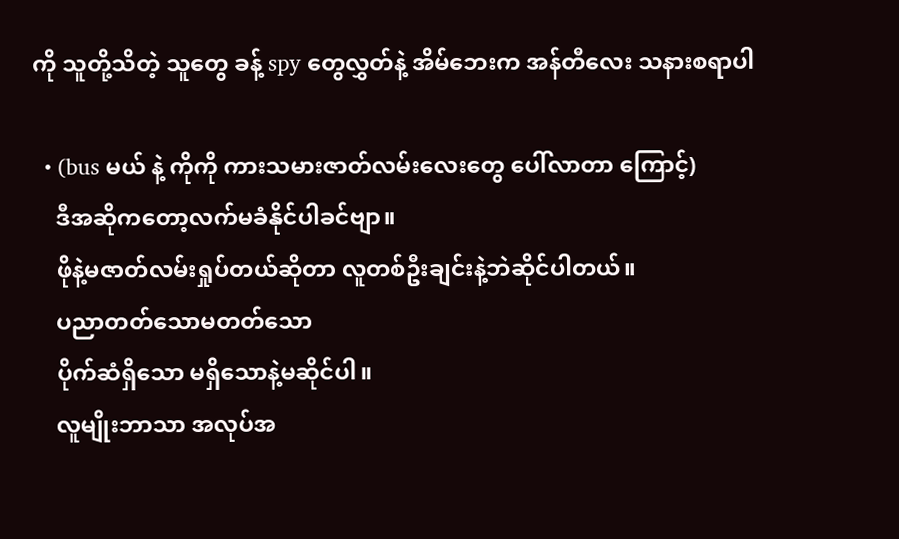ကို သူတို့သိတဲ့ သူတွေ ခန့် spy တွေလွှတ်နဲ့ အိမ်ဘေးက အန်တီလေး သနားစရာပါ

  • (bus မယ် နဲ့ ကိုကို ကားသမားဇာတ်လမ်းလေးတွေ ပေါ်လာတာ ကြောင့်)
    ဒီအဆိုကတော့လက်မခံနိုင်ပါခင်ဗျာ။
    ဖိုနဲ့မဇာတ်လမ်းရှုပ်တယ်ဆိုတာ လူတစ်ဦးချင်းနဲ့ဘဲဆိုင်ပါတယ်။
    ပညာတတ်သောမတတ်သော
    ပိုက်ဆံရှိသော မရှိသောနဲ့မဆိုင်ပါ။
    လူမျိုးဘာသာ အလုပ်အ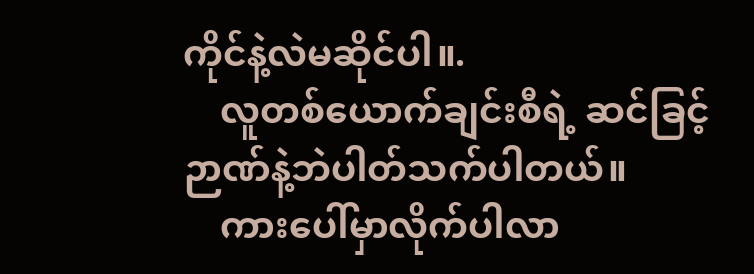ကိုင်နဲ့လဲမဆိုင်ပါ။.
    လူတစ်ယောက်ချင်းစီရဲ့ ဆင်ခြင့်ဉာဏ်နဲ့ဘဲပါတ်သက်ပါတယ်။
    ကားပေါ်မှာလိုက်ပါလာ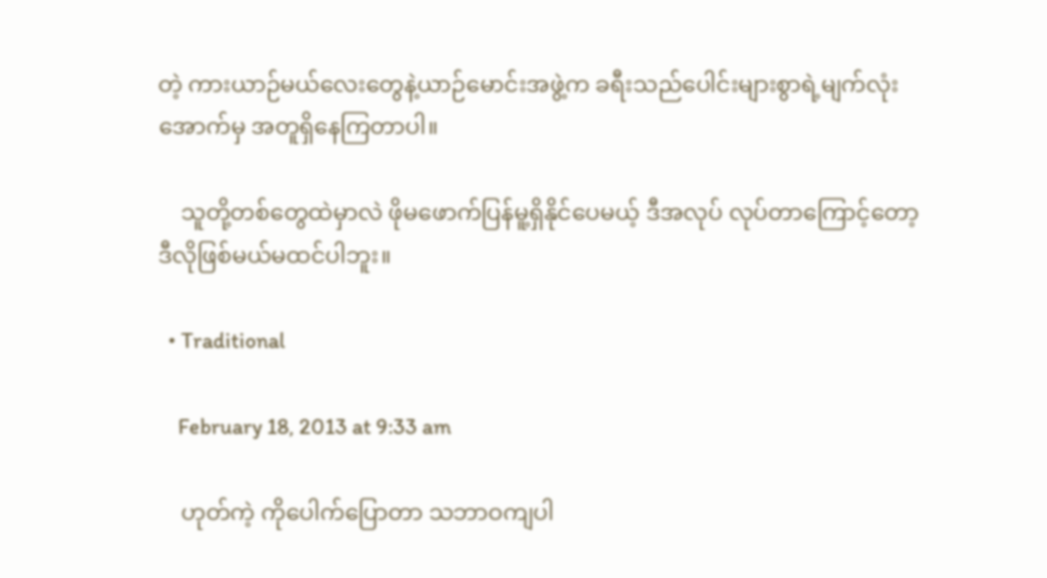တဲ့ ကားယာဉ်မယ်လေးတွေနဲ့ယာဉ်မောင်းအဖွဲ့က ခရီးသည်ပေါင်းများစွာရဲ့မျက်လုံးအောက်မှ အတူရှိနေကြတာပါ။

    သူတို့တစ်တွေထဲမှာလဲ ဖိုမဖောက်ပြန်မူ့ရှိနိုင်ပေမယ့် ဒီအလုပ် လုပ်တာကြောင့်တော့ ဒီလိုဖြစ်မယ်မထင်ပါဘူး။

  • Traditional

    February 18, 2013 at 9:33 am

    ဟုတ်ကဲ့ ကိုပေါက်ပြောတာ သဘာဝကျပါ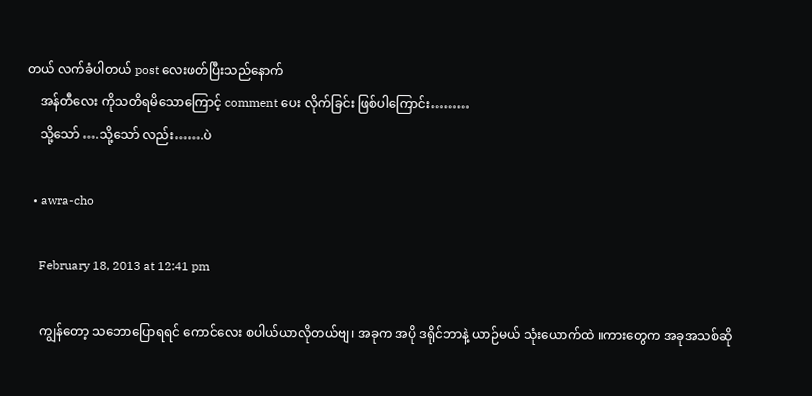တယ် လက်ခံပါတယ် post လေးဖတ်ပြီးသည်နောက်
    အန်တီလေး ကိုသတိရမိသောကြောင့် comment ပေး လိုက်ခြင်း ဖြစ်ပါကြောင်း………
    သို့သော် ….သို့သော် လည်း…….ပဲ

  • awra-cho

    February 18, 2013 at 12:41 pm

    ကျွန်တော့ သဘောပြောရရင် ကောင်လေး စပါယ်ယာလိုတယ်ဗျ၊ အခုက အပို ဒရိုင်ဘာနဲ့ ယာဉ်မယ် သုံးယောက်ထဲ ။ကားတွေက အခုအသစ်ဆို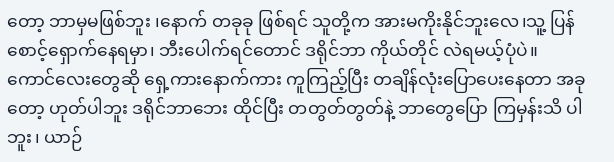တော့ ဘာမှမဖြစ်ဘူး ၊နောက် တခုခု ဖြစ်ရင် သူတို့က အားမကိုးနိုင်ဘူးလေ၊သူ့ ပြန်စောင့်ရှောက်နေရမှာ၊ ဘီးပေါက်ရင်တောင် ဒရိုင်ဘာ ကိုယ်တိုင် လဲရမယ့်ပုံပဲ။ ကောင်လေးတွေဆို ရှေ့ကားနောက်ကား ကူကြည့်ပြီး တချိန်လုံးပြောပေးနေတာ အခုတော့ ဟုတ်ပါဘူး ဒရိုင်ဘာဘေး ထိုင်ပြီး တတွတ်တွတ်နဲ့ ဘာတွေပြော ကြမှန်းသိ ပါဘူး၊ ယာဉ်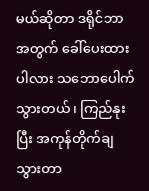မယ်ဆိုတာ ဒရိုင်ဘာ အတွက် ခေါ်ပေးထားပါလား သဘောပေါက်သွားတယ်၊ ကြည်နုးပြီး အကုန်တိုက်ချ သွားတာ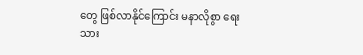တွေ ဖြစ်လာနိုင်ကြောင်း မနာလိုစွာ ရေးသား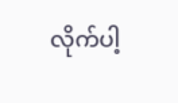လိုက်ပါ့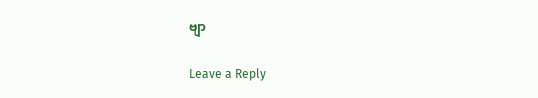ဗျာ

Leave a Reply